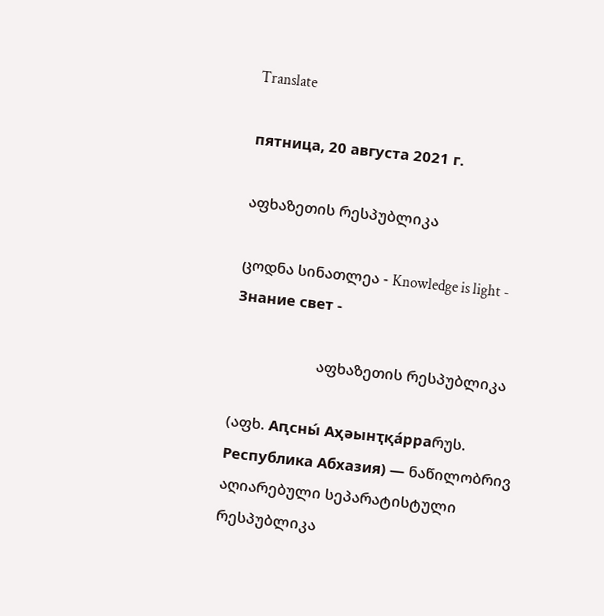Translate

пятница, 20 августа 2021 г.

აფხაზეთის რესპუბლიკა

ცოდნა სინათლეა - Knowledge is light - Знание свет -

                     აფხაზეთის რესპუბლიკა

(აფხ. Аԥсны́ Аҳәынҭқа́рраრუს. Республика Абхазия) — ნაწილობრივ აღიარებული სეპარატისტული რესპუბლიკა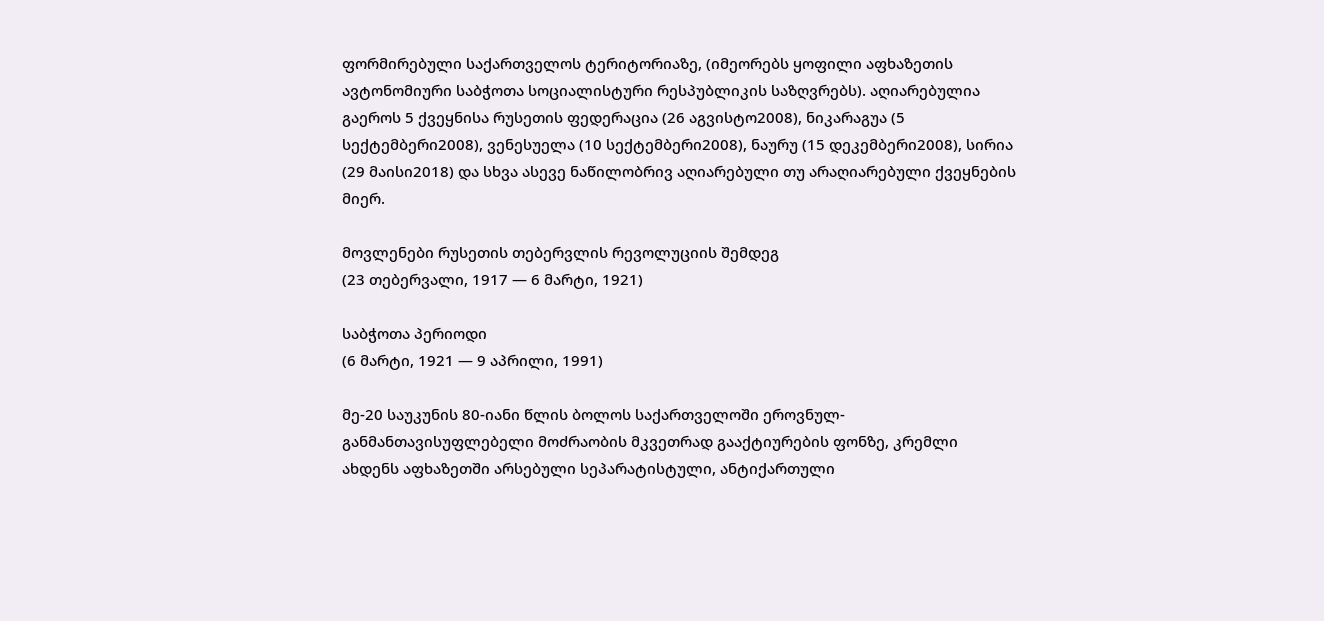ფორმირებული საქართველოს ტერიტორიაზე, (იმეორებს ყოფილი აფხაზეთის ავტონომიური საბჭოთა სოციალისტური რესპუბლიკის საზღვრებს). აღიარებულია გაეროს 5 ქვეყნისა რუსეთის ფედერაცია (26 აგვისტო2008), ნიკარაგუა (5 სექტემბერი2008), ვენესუელა (10 სექტემბერი2008), ნაურუ (15 დეკემბერი2008), სირია (29 მაისი2018) და სხვა ასევე ნაწილობრივ აღიარებული თუ არაღიარებული ქვეყნების მიერ.

მოვლენები რუსეთის თებერვლის რევოლუციის შემდეგ
(23 თებერვალი, 1917 — 6 მარტი, 1921)

საბჭოთა პერიოდი
(6 მარტი, 1921 — 9 აპრილი, 1991)

მე-20 საუკუნის 80-იანი წლის ბოლოს საქართველოში ეროვნულ-განმანთავისუფლებელი მოძრაობის მკვეთრად გააქტიურების ფონზე, კრემლი ახდენს აფხაზეთში არსებული სეპარატისტული, ანტიქართული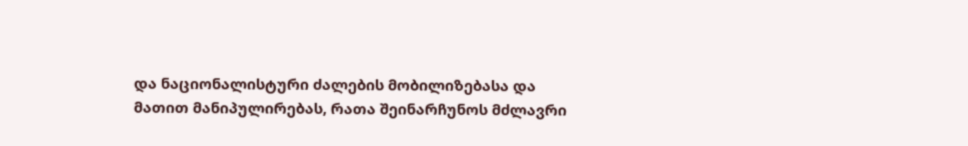და ნაციონალისტური ძალების მობილიზებასა და მათით მანიპულირებას, რათა შეინარჩუნოს მძლავრი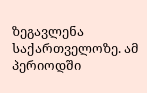ზეგავლენა საქართველოზე. ამ პერიოდში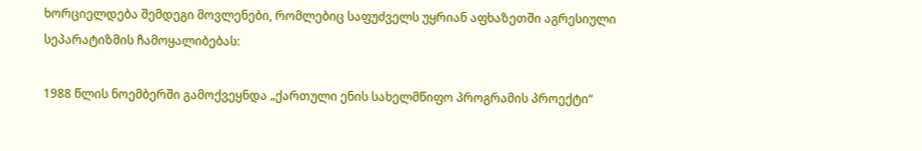ხორციელდება შემდეგი მოვლენები, რომლებიც საფუძველს უყრიან აფხაზეთში აგრესიული სეპარატიზმის ჩამოყალიბებას:

1988 წლის ნოემბერში გამოქვეყნდა „ქართული ენის სახელმწიფო პროგრამის პროექტი“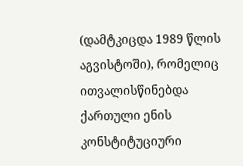(დამტკიცდა 1989 წლის აგვისტოში), რომელიც ითვალისწინებდა ქართული ენის კონსტიტუციური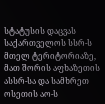სტატუსის დაცვას საქართველოს სსრ-ს მთელ ტერიტორიაზე, მათ შორის აფხაზეთის ასსრ-სა და სამხრეთ ოსეთის აო-ს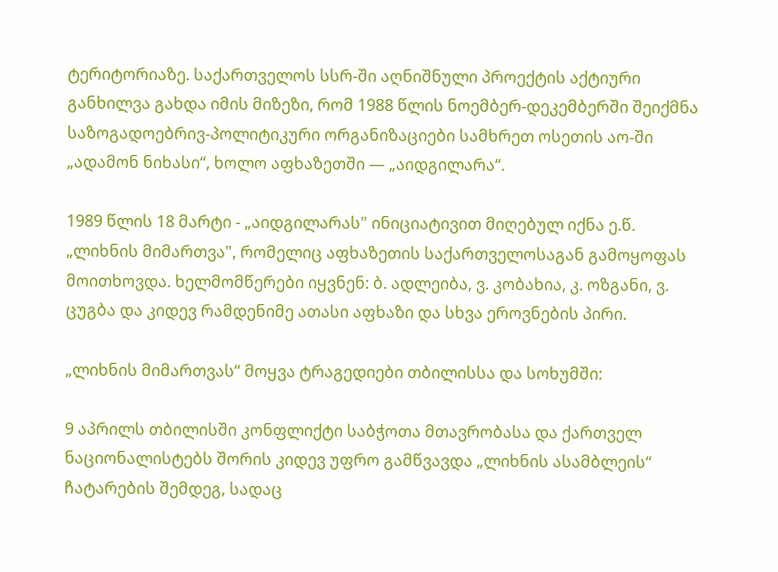ტერიტორიაზე. საქართველოს სსრ-ში აღნიშნული პროექტის აქტიური განხილვა გახდა იმის მიზეზი, რომ 1988 წლის ნოემბერ-დეკემბერში შეიქმნა საზოგადოებრივ-პოლიტიკური ორგანიზაციები სამხრეთ ოსეთის აო-ში „ადამონ ნიხასი“, ხოლო აფხაზეთში — „აიდგილარა“.

1989 წლის 18 მარტი - „აიდგილარას" ინიციატივით მიღებულ იქნა ე.წ. „ლიხნის მიმართვა", რომელიც აფხაზეთის საქართველოსაგან გამოყოფას მოითხოვდა. ხელმომწერები იყვნენ: ბ. ადლეიბა, ვ. კობახია, კ. ოზგანი, ვ. ცუგბა და კიდევ რამდენიმე ათასი აფხაზი და სხვა ეროვნების პირი.

„ლიხნის მიმართვას“ მოყვა ტრაგედიები თბილისსა და სოხუმში:

9 აპრილს თბილისში კონფლიქტი საბჭოთა მთავრობასა და ქართველ ნაციონალისტებს შორის კიდევ უფრო გამწვავდა „ლიხნის ასამბლეის“ ჩატარების შემდეგ, სადაც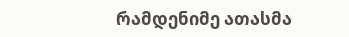რამდენიმე ათასმა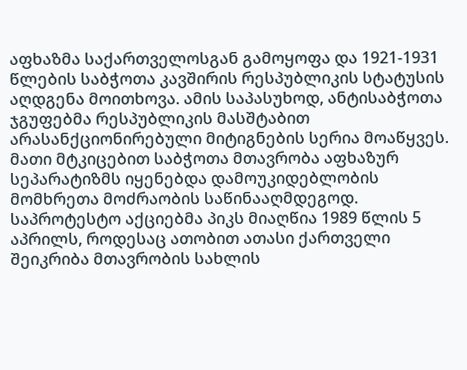აფხაზმა საქართველოსგან გამოყოფა და 1921-1931 წლების საბჭოთა კავშირის რესპუბლიკის სტატუსის აღდგენა მოითხოვა. ამის საპასუხოდ, ანტისაბჭოთა ჯგუფებმა რესპუბლიკის მასშტაბით არასანქციონირებული მიტიგნების სერია მოაწყვეს. მათი მტკიცებით საბჭოთა მთავრობა აფხაზურ სეპარატიზმს იყენებდა დამოუკიდებლობის მომხრეთა მოძრაობის საწინააღმდეგოდ. საპროტესტო აქციებმა პიკს მიაღწია 1989 წლის 5 აპრილს, როდესაც ათობით ათასი ქართველი შეიკრიბა მთავრობის სახლის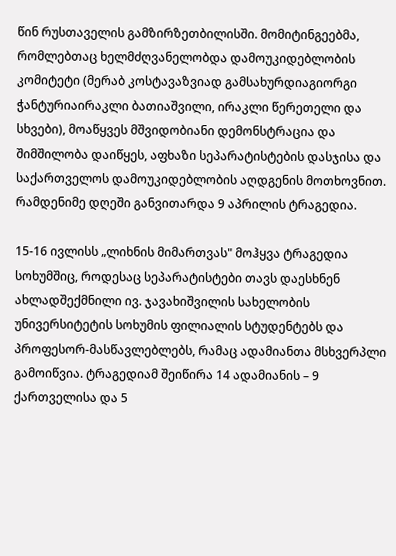წინ რუსთაველის გამზირზეთბილისში. მომიტინგეებმა, რომლებთაც ხელმძღვანელობდა დამოუკიდებლობის კომიტეტი (მერაბ კოსტავაზვიად გამსახურდიაგიორგი ჭანტურიაირაკლი ბათიაშვილი, ირაკლი წერეთელი და სხვები), მოაწყვეს მშვიდობიანი დემონსტრაცია და შიმშილობა დაიწყეს, აფხაზი სეპარატისტების დასჯისა და საქართველოს დამოუკიდებლობის აღდგენის მოთხოვნით. რამდენიმე დღეში განვითარდა 9 აპრილის ტრაგედია.

15-16 ივლისს „ლიხნის მიმართვას" მოჰყვა ტრაგედია სოხუმშიც, როდესაც სეპარატისტები თავს დაესხნენ ახლადშექმნილი ივ. ჯავახიშვილის სახელობის უნივერსიტეტის სოხუმის ფილიალის სტუდენტებს და პროფესორ-მასწავლებლებს, რამაც ადამიანთა მსხვერპლი გამოიწვია. ტრაგედიამ შეიწირა 14 ადამიანის – 9 ქართველისა და 5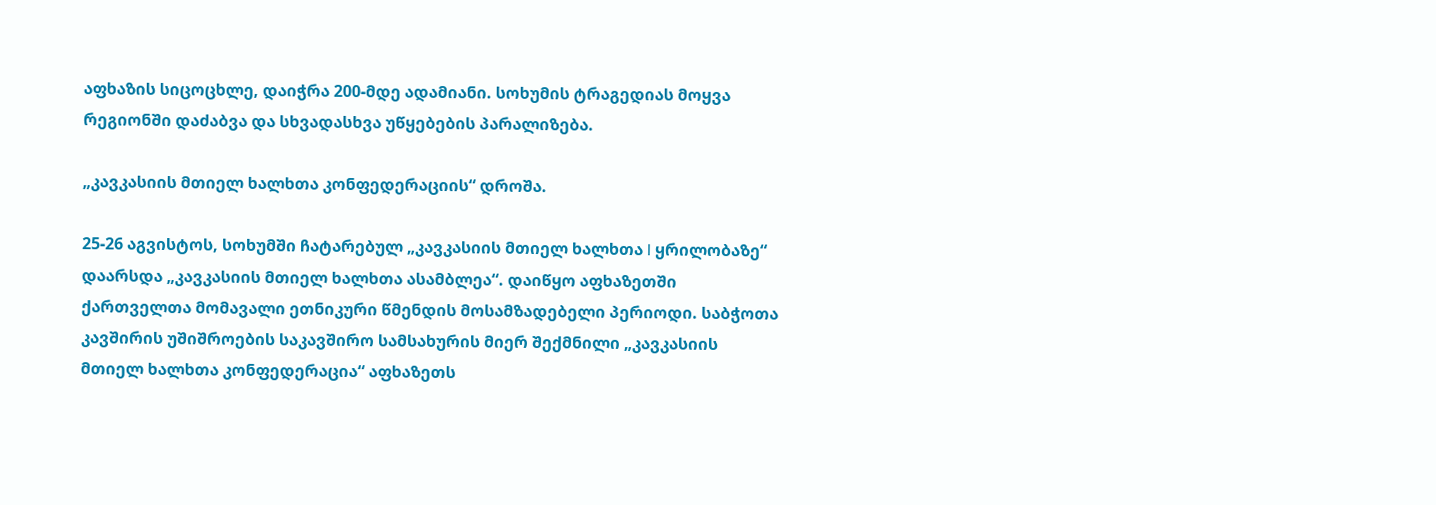აფხაზის სიცოცხლე, დაიჭრა 200-მდე ადამიანი. სოხუმის ტრაგედიას მოყვა რეგიონში დაძაბვა და სხვადასხვა უწყებების პარალიზება.

„კავკასიის მთიელ ხალხთა კონფედერაციის“ დროშა.

25-26 აგვისტოს, სოხუმში ჩატარებულ „კავკასიის მთიელ ხალხთა I ყრილობაზე“ დაარსდა „კავკასიის მთიელ ხალხთა ასამბლეა“. დაიწყო აფხაზეთში ქართველთა მომავალი ეთნიკური წმენდის მოსამზადებელი პერიოდი. საბჭოთა კავშირის უშიშროების საკავშირო სამსახურის მიერ შექმნილი „კავკასიის მთიელ ხალხთა კონფედერაცია“ აფხაზეთს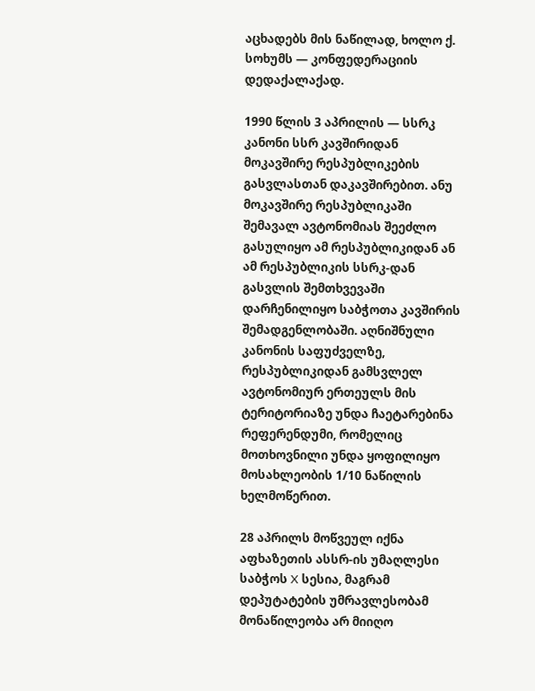აცხადებს მის ნაწილად, ხოლო ქ. სოხუმს — კონფედერაციის დედაქალაქად.

1990 წლის 3 აპრილის — სსრკ კანონი სსრ კავშირიდან მოკავშირე რესპუბლიკების გასვლასთან დაკავშირებით. ანუ მოკავშირე რესპუბლიკაში შემავალ ავტონომიას შეეძლო გასულიყო ამ რესპუბლიკიდან ან ამ რესპუბლიკის სსრკ-დან გასვლის შემთხვევაში დარჩენილიყო საბჭოთა კავშირის შემადგენლობაში. აღნიშნული კანონის საფუძველზე, რესპუბლიკიდან გამსვლელ ავტონომიურ ერთეულს მის ტერიტორიაზე უნდა ჩაეტარებინა რეფერენდუმი, რომელიც მოთხოვნილი უნდა ყოფილიყო მოსახლეობის 1/10 ნაწილის ხელმოწერით.

28 აპრილს მოწვეულ იქნა აფხაზეთის ასსრ-ის უმაღლესი საბჭოს X სესია, მაგრამ დეპუტატების უმრავლესობამ მონაწილეობა არ მიიღო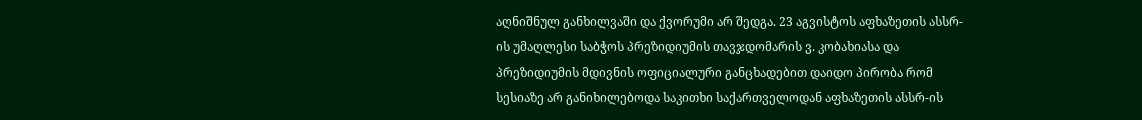აღნიშნულ განხილვაში და ქვორუმი არ შედგა. 23 აგვისტოს აფხაზეთის ასსრ-ის უმაღლესი საბჭოს პრეზიდიუმის თავჯდომარის ვ. კობახიასა და პრეზიდიუმის მდივნის ოფიციალური განცხადებით დაიდო პირობა რომ სესიაზე არ განიხილებოდა საკითხი საქართველოდან აფხაზეთის ასსრ-ის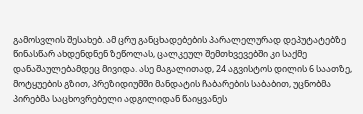გამოსვლის შესახებ. ამ ცრუ განცხადებების პარალელურად დეპუტატებზე წინასწარ ახდენდნენ ზეწოლას, ცალკეულ შემთხვევებში კი საქმე დანაშაულებამდეც მივიდა. ასე მაგალითად, 24 აგვისტოს დილის 6 საათზე, მოტყუების გზით, პრეზიდიუმში მანდატის ჩაბარების საბაბით, უცნობმა პირებმა საცხოვრებელი ადგილიდან წაიყვანეს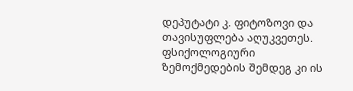დეპუტატი კ. ფიტოზოვი და თავისუფლება აღუკვეთეს. ფსიქოლოგიური ზემოქმედების შემდეგ კი ის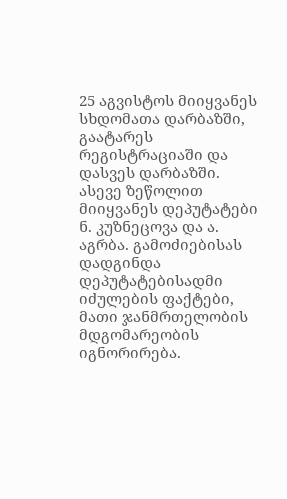25 აგვისტოს მიიყვანეს სხდომათა დარბაზში, გაატარეს რეგისტრაციაში და დასვეს დარბაზში. ასევე ზეწოლით მიიყვანეს დეპუტატები ნ. კუზნეცოვა და ა. აგრბა. გამოძიებისას დადგინდა დეპუტატებისადმი იძულების ფაქტები, მათი ჯანმრთელობის მდგომარეობის იგნორირება.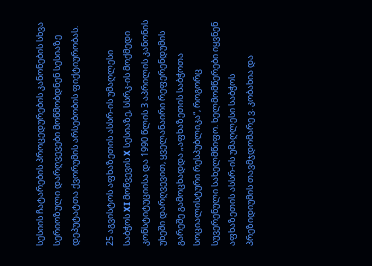სესიის ჩატარების პროცედურების კანონების სხვა სერიოზული დარღვევები მოწმობდნენ სესიაზე დეპუტატთა ქვორუმის არსებობის ფიქტიურობას.

25 აგვისტოს აფხაზეთის ასსრ-ის უმაღლესი საბჭოს XI მოწვევის X სესიაზე, სსრკ-ის მოქმედი კონსტიტუციისა და 1990 წლის 3 აპრილის კანონის უხეში დარღვევით, ყველანაირი რეფერენდუმის გარეშე გამოცხადდა „აფხაზეთის საბჭოთა სოციალისტური რესპუბლიკა“, როგორც სუვერენული სახელმწიფო. ხელმომწერები იყვნენ აფხაზეთის ასსრ-ის უმაღლესი საბჭოს პრეზიდიუმის თავმჯდომარე ვ. კობახია და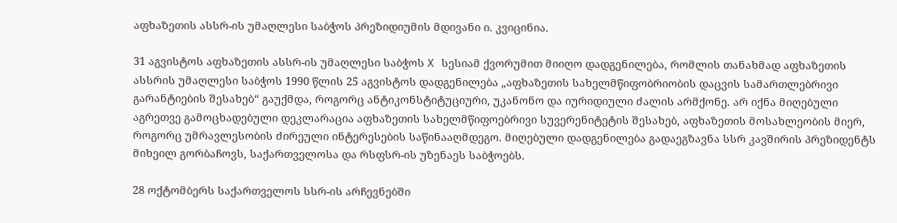აფხაზეთის ასსრ-ის უმაღლესი საბჭოს პრეზიდიუმის მდივანი ი. კვიცინია.

31 აგვისტოს აფხაზეთის ასსრ-ის უმაღლესი საბჭოს X სესიამ ქვორუმით მიიღო დადგენილება, რომლის თანახმად აფხაზეთის ასსრის უმაღლესი საბჭოს 1990 წლის 25 აგვისტოს დადგენილება „აფხაზეთის სახელმწიფობრიობის დაცვის სამართლებრივი გარანტიების შესახებ“ გაუქმდა, როგორც ანტიკონსტიტუციური, უკანონო და იურიდიული ძალის არმქონე. არ იქნა მიღებული აგრეთვე გამოცხადებული დეკლარაცია აფხაზეთის სახელმწიფოებრივი სუვერენიტეტის შესახებ, აფხაზეთის მოსახლეობის მიერ, როგორც უმრავლესობის ძირეული ინტერესების საწინააღმდეგო. მიღებული დადგენილება გადაეგზავნა სსრ კავშირის პრეზიდენტს მიხეილ გორბაჩოვს, საქართველოსა და რსფსრ-ის უზენაეს საბჭოებს.

28 ოქტომბერს საქართველოს სსრ-ის არჩევნებში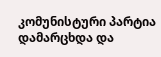კომუნისტური პარტია დამარცხდა და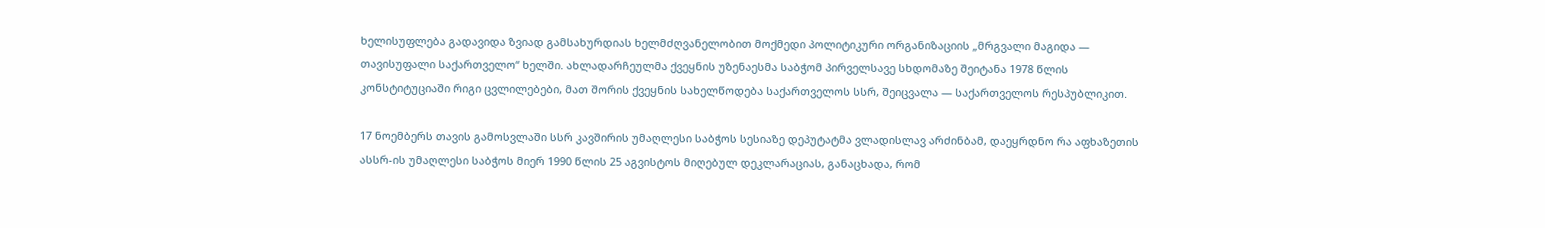ხელისუფლება გადავიდა ზვიად გამსახურდიას ხელმძღვანელობით მოქმედი პოლიტიკური ორგანიზაციის „მრგვალი მაგიდა — თავისუფალი საქართველო“ ხელში. ახლადარჩეულმა ქვეყნის უზენაესმა საბჭომ პირველსავე სხდომაზე შეიტანა 1978 წლის კონსტიტუციაში რიგი ცვლილებები, მათ შორის ქვეყნის სახელწოდება საქართველოს სსრ, შეიცვალა — საქართველოს რესპუბლიკით.

17 ნოემბერს თავის გამოსვლაში სსრ კავშირის უმაღლესი საბჭოს სესიაზე დეპუტატმა ვლადისლავ არძინბამ, დაეყრდნო რა აფხაზეთის ასსრ-ის უმაღლესი საბჭოს მიერ 1990 წლის 25 აგვისტოს მიღებულ დეკლარაციას, განაცხადა, რომ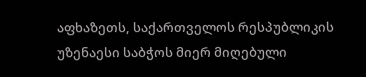აფხაზეთს, საქართველოს რესპუბლიკის უზენაესი საბჭოს მიერ მიღებული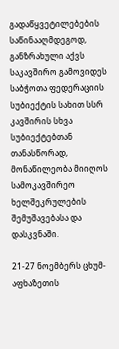გადაწყვეტილებების საწინააღმდეგოდ, განზრახული აქვს საკავშირო გამოვიდეს საბჭოთა ფედერაციის სუბიექტის სახით სსრ კავშირის სხვა სუბიექტებთან თანასწორად, მონაწილეობა მიიღოს სამოკავშირეო ხელშეკრულების შემუშავებასა და დასკვნაში.

21-27 ნოემბერს ცხუმ-აფხაზეთის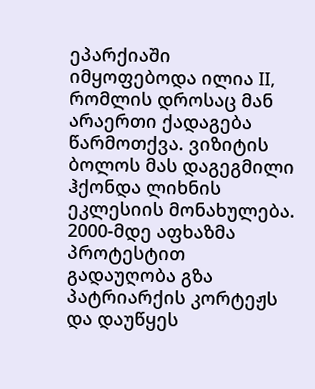ეპარქიაში იმყოფებოდა ილია II, რომლის დროსაც მან არაერთი ქადაგება წარმოთქვა. ვიზიტის ბოლოს მას დაგეგმილი ჰქონდა ლიხნის ეკლესიის მონახულება. 2000-მდე აფხაზმა პროტესტით გადაუღობა გზა პატრიარქის კორტეჟს და დაუწყეს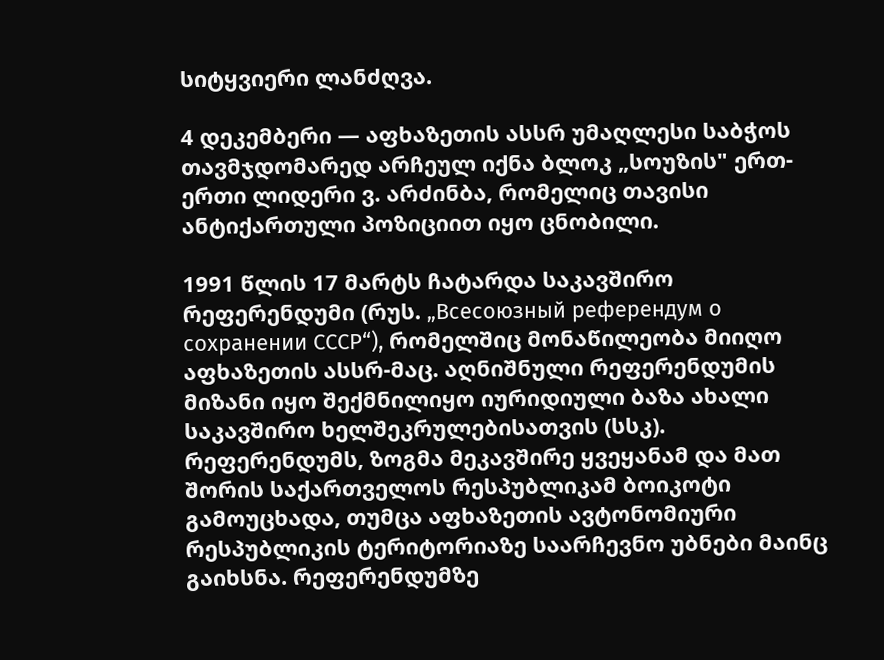სიტყვიერი ლანძღვა.

4 დეკემბერი — აფხაზეთის ასსრ უმაღლესი საბჭოს თავმჯდომარედ არჩეულ იქნა ბლოკ „სოუზის" ერთ-ერთი ლიდერი ვ. არძინბა, რომელიც თავისი ანტიქართული პოზიციით იყო ცნობილი.

1991 წლის 17 მარტს ჩატარდა საკავშირო რეფერენდუმი (რუს. „Всесоюзный референдум о сохранении СССР“), რომელშიც მონაწილეობა მიიღო აფხაზეთის ასსრ-მაც. აღნიშნული რეფერენდუმის მიზანი იყო შექმნილიყო იურიდიული ბაზა ახალი საკავშირო ხელშეკრულებისათვის (სსკ). რეფერენდუმს, ზოგმა მეკავშირე ყვეყანამ და მათ შორის საქართველოს რესპუბლიკამ ბოიკოტი გამოუცხადა, თუმცა აფხაზეთის ავტონომიური რესპუბლიკის ტერიტორიაზე საარჩევნო უბნები მაინც გაიხსნა. რეფერენდუმზე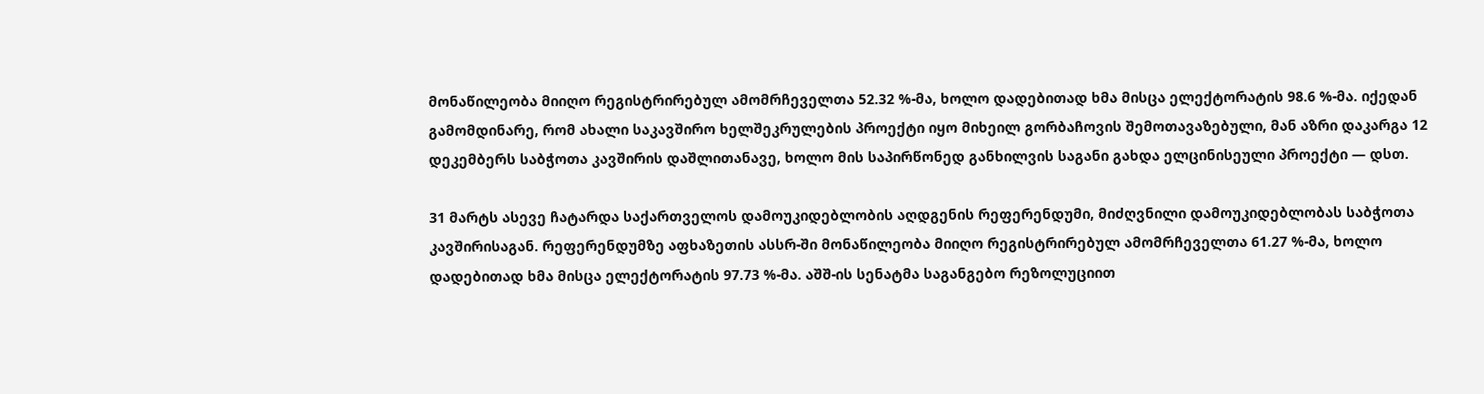მონაწილეობა მიიღო რეგისტრირებულ ამომრჩეველთა 52.32 %-მა, ხოლო დადებითად ხმა მისცა ელექტორატის 98.6 %-მა. იქედან გამომდინარე, რომ ახალი საკავშირო ხელშეკრულების პროექტი იყო მიხეილ გორბაჩოვის შემოთავაზებული, მან აზრი დაკარგა 12 დეკემბერს საბჭოთა კავშირის დაშლითანავე, ხოლო მის საპირწონედ განხილვის საგანი გახდა ელცინისეული პროექტი — დსთ.

31 მარტს ასევე ჩატარდა საქართველოს დამოუკიდებლობის აღდგენის რეფერენდუმი, მიძღვნილი დამოუკიდებლობას საბჭოთა კავშირისაგან. რეფერენდუმზე აფხაზეთის ასსრ-ში მონაწილეობა მიიღო რეგისტრირებულ ამომრჩეველთა 61.27 %-მა, ხოლო დადებითად ხმა მისცა ელექტორატის 97.73 %-მა. აშშ-ის სენატმა საგანგებო რეზოლუციით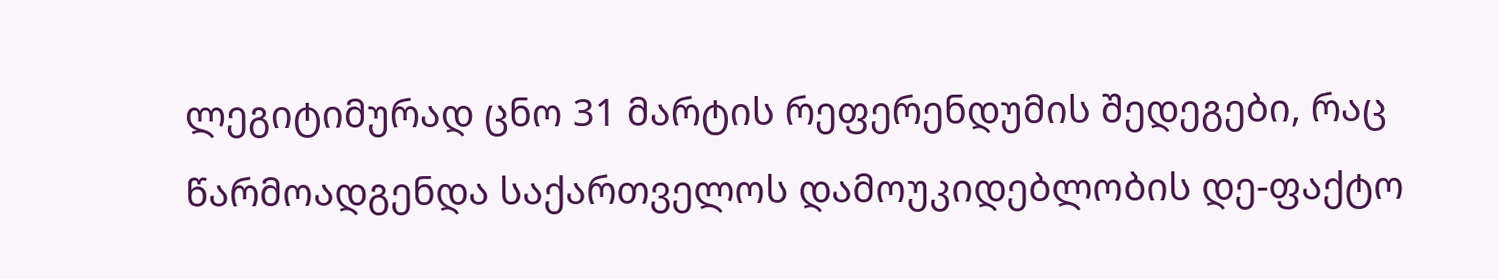ლეგიტიმურად ცნო 31 მარტის რეფერენდუმის შედეგები, რაც წარმოადგენდა საქართველოს დამოუკიდებლობის დე-ფაქტო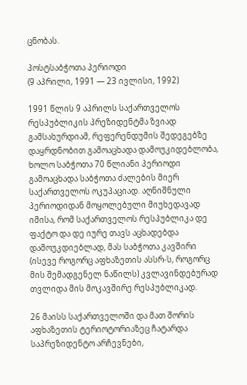ცნობას.

პოსტსაბჭოთა პერიოდი
(9 აპრილი, 1991 — 23 ივლისი, 1992)

1991 წლის 9 აპრილს საქართველოს რესპუბლიკის პრეზიდენტმა ზვიად გამსახურდიამ, რეფერენდუმის შედეგებზე დაყრდნობით გამოაცხადა დამოუკიდებლობა, ხოლო საბჭოთა 70 წლიანი პერიოდი გამოაცხადა საბჭოთა ძალების მიერ საქართველოს ოკუპაციად. აღნიშნული პერიოდიდან მოყოლებული მიუხედავად იმისა, რომ საქართველოს რესპუბლიკა დე ფაქტო და დე იურე თავს აცხადებდა დამოუკდიებლად, მას საბჭოთა კავშირი (ისევე როგორც აფხაზეთის ასსრ-ს, როგორც მის შემადგენელ ნაწილს) კვლავინდებურად თვლიდა მის მოკავშირე რესპუბლიკად.

26 მაისს საქართველოში და მათ შორის აფხაზეთის ტერიოტორიაზეც ჩატარდა საპრეზიდენტო არჩევნები,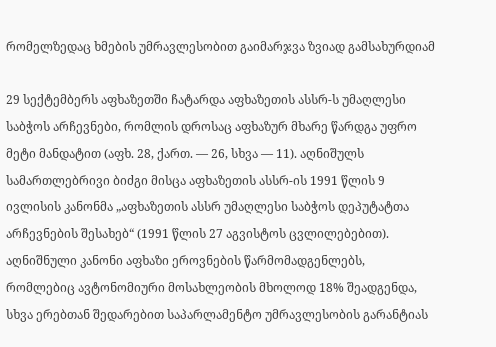რომელზედაც ხმების უმრავლესობით გაიმარჯვა ზვიად გამსახურდიამ

29 სექტემბერს აფხაზეთში ჩატარდა აფხაზეთის ასსრ-ს უმაღლესი საბჭოს არჩევნები, რომლის დროსაც აფხაზურ მხარე წარდგა უფრო მეტი მანდატით (აფხ. 28, ქართ. — 26, სხვა — 11). აღნიშულს სამართლებრივი ბიძგი მისცა აფხაზეთის ასსრ-ის 1991 წლის 9 ივლისის კანონმა „აფხაზეთის ასსრ უმაღლესი საბჭოს დეპუტატთა არჩევნების შესახებ“ (1991 წლის 27 აგვისტოს ცვლილებებით). აღნიშნული კანონი აფხაზი ეროვნების წარმომადგენლებს, რომლებიც ავტონომიური მოსახლეობის მხოლოდ 18% შეადგენდა, სხვა ერებთან შედარებით საპარლამენტო უმრავლესობის გარანტიას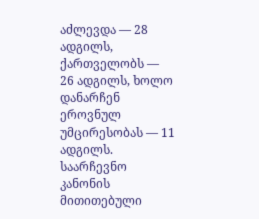აძლევდა — 28 ადგილს, ქართველობს — 26 ადგილს, ხოლო დანარჩენ ეროვნულ უმცირესობას — 11 ადგილს. საარჩევნო კანონის მითითებული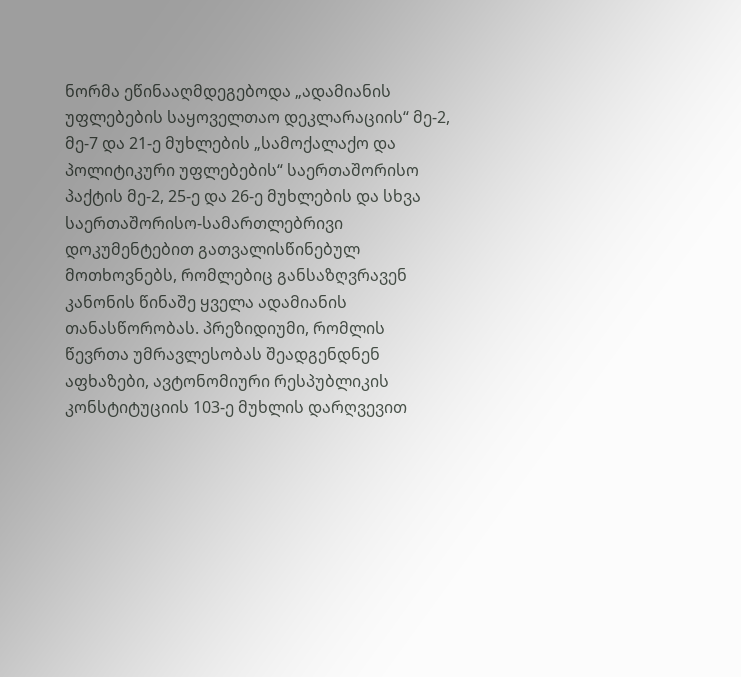ნორმა ეწინააღმდეგებოდა „ადამიანის უფლებების საყოველთაო დეკლარაციის“ მე-2, მე-7 და 21-ე მუხლების „სამოქალაქო და პოლიტიკური უფლებების“ საერთაშორისო პაქტის მე-2, 25-ე და 26-ე მუხლების და სხვა საერთაშორისო-სამართლებრივი დოკუმენტებით გათვალისწინებულ მოთხოვნებს, რომლებიც განსაზღვრავენ კანონის წინაშე ყველა ადამიანის თანასწორობას. პრეზიდიუმი, რომლის წევრთა უმრავლესობას შეადგენდნენ აფხაზები, ავტონომიური რესპუბლიკის კონსტიტუციის 103-ე მუხლის დარღვევით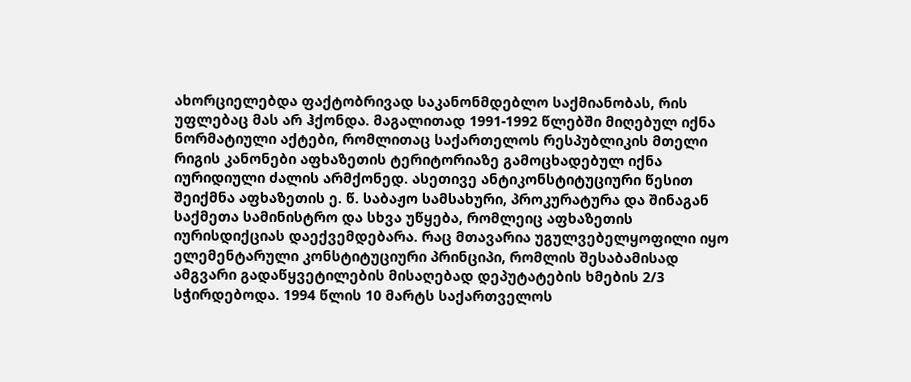ახორციელებდა ფაქტობრივად საკანონმდებლო საქმიანობას, რის უფლებაც მას არ ჰქონდა. მაგალითად 1991-1992 წლებში მიღებულ იქნა ნორმატიული აქტები, რომლითაც საქართელოს რესპუბლიკის მთელი რიგის კანონები აფხაზეთის ტერიტორიაზე გამოცხადებულ იქნა იურიდიული ძალის არმქონედ. ასეთივე ანტიკონსტიტუციური წესით შეიქმნა აფხაზეთის ე. წ. საბაჟო სამსახური, პროკურატურა და შინაგან საქმეთა სამინისტრო და სხვა უწყება, რომლეიც აფხაზეთის იურისდიქციას დაექვემდებარა. რაც მთავარია უგულვებელყოფილი იყო ელემენტარული კონსტიტუციური პრინციპი, რომლის შესაბამისად ამგვარი გადაწყვეტილების მისაღებად დეპუტატების ხმების 2/3 სჭირდებოდა. 1994 წლის 10 მარტს საქართველოს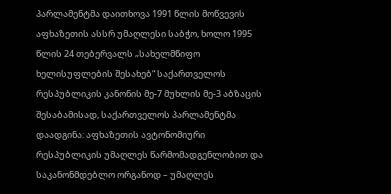პარლამენტმა დაითხოვა 1991 წლის მოწვევის აფხაზეთის ასსრ უმაღლესი საბჭო, ხოლო 1995 წლის 24 თებერვალს „სახელმწიფო ხელისუფლების შესახებ“ საქართველოს რესპუბლიკის კანონის მე-7 მუხლის მე-3 აბზაცის შესაბამისად, საქართველოს პარლამენტმა დაადგინა: აფხაზეთის ავტონომიური რესპუბლიკის უმაღლეს წარმომადგენლობით და საკანონმდებლო ორგანოდ – უმაღლეს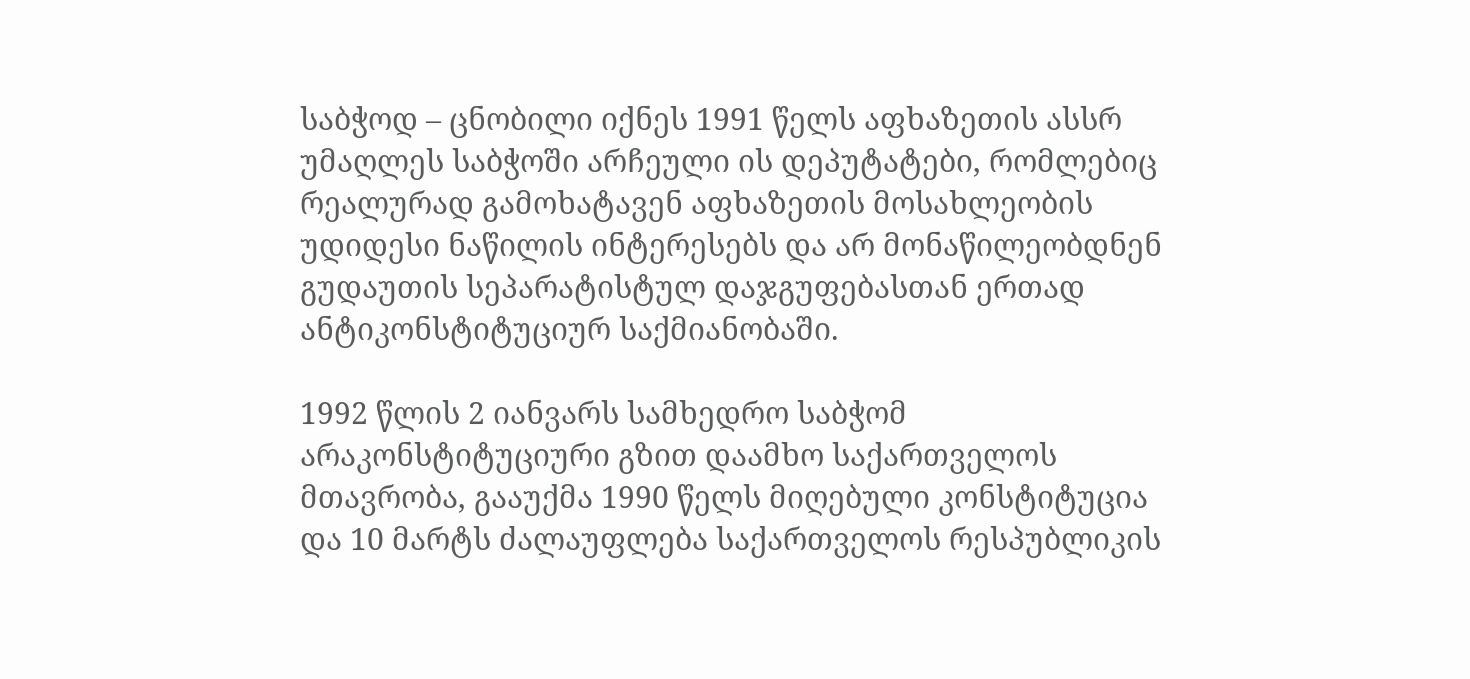საბჭოდ – ცნობილი იქნეს 1991 წელს აფხაზეთის ასსრ უმაღლეს საბჭოში არჩეული ის დეპუტატები, რომლებიც რეალურად გამოხატავენ აფხაზეთის მოსახლეობის უდიდესი ნაწილის ინტერესებს და არ მონაწილეობდნენ გუდაუთის სეპარატისტულ დაჯგუფებასთან ერთად ანტიკონსტიტუციურ საქმიანობაში.

1992 წლის 2 იანვარს სამხედრო საბჭომ არაკონსტიტუციური გზით დაამხო საქართველოს მთავრობა, გააუქმა 1990 წელს მიღებული კონსტიტუცია და 10 მარტს ძალაუფლება საქართველოს რესპუბლიკის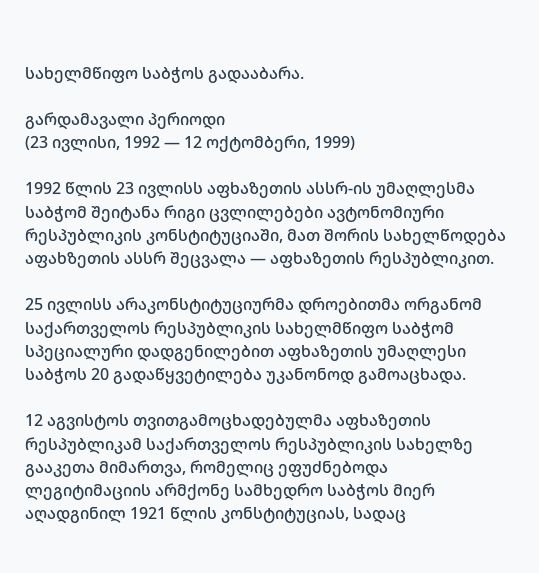სახელმწიფო საბჭოს გადააბარა.

გარდამავალი პერიოდი
(23 ივლისი, 1992 — 12 ოქტომბერი, 1999)

1992 წლის 23 ივლისს აფხაზეთის ასსრ-ის უმაღლესმა საბჭომ შეიტანა რიგი ცვლილებები ავტონომიური რესპუბლიკის კონსტიტუციაში, მათ შორის სახელწოდება აფახზეთის ასსრ შეცვალა — აფხაზეთის რესპუბლიკით.

25 ივლისს არაკონსტიტუციურმა დროებითმა ორგანომ საქართველოს რესპუბლიკის სახელმწიფო საბჭომ სპეციალური დადგენილებით აფხაზეთის უმაღლესი საბჭოს 20 გადაწყვეტილება უკანონოდ გამოაცხადა.

12 აგვისტოს თვითგამოცხადებულმა აფხაზეთის რესპუბლიკამ საქართველოს რესპუბლიკის სახელზე გააკეთა მიმართვა, რომელიც ეფუძნებოდა ლეგიტიმაციის არმქონე სამხედრო საბჭოს მიერ აღადგინილ 1921 წლის კონსტიტუციას, სადაც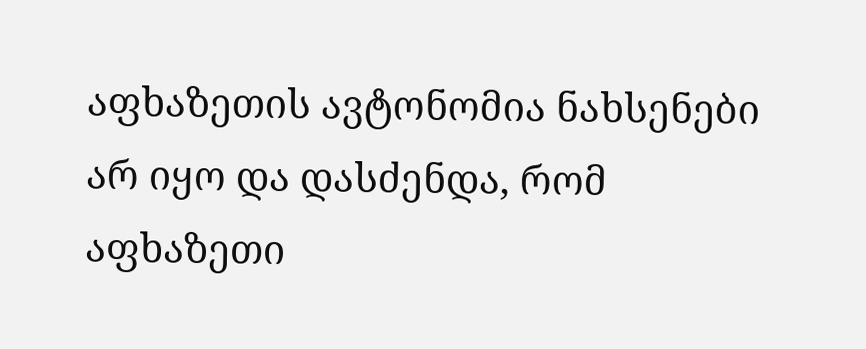აფხაზეთის ავტონომია ნახსენები არ იყო და დასძენდა, რომ აფხაზეთი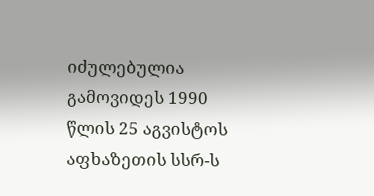იძულებულია გამოვიდეს 1990 წლის 25 აგვისტოს აფხაზეთის სსრ-ს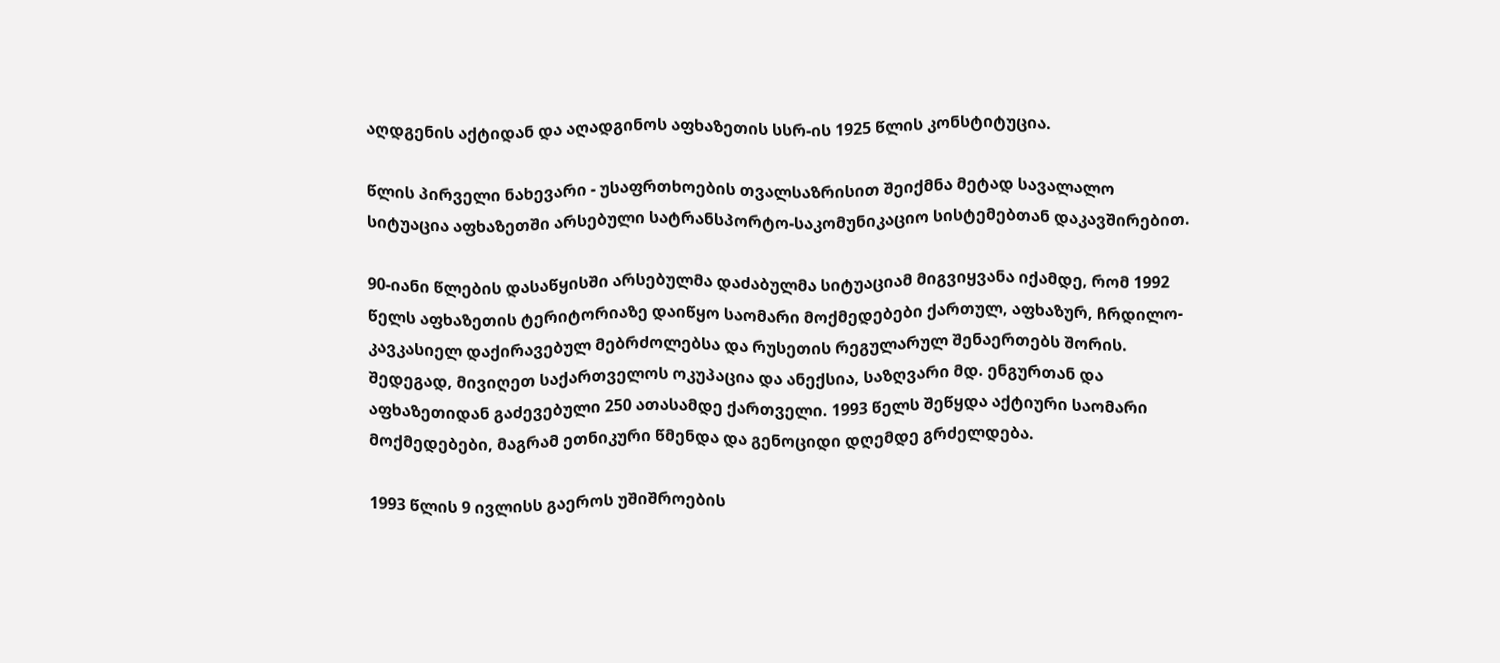აღდგენის აქტიდან და აღადგინოს აფხაზეთის სსრ-ის 1925 წლის კონსტიტუცია.

წლის პირველი ნახევარი - უსაფრთხოების თვალსაზრისით შეიქმნა მეტად სავალალო სიტუაცია აფხაზეთში არსებული სატრანსპორტო-საკომუნიკაციო სისტემებთან დაკავშირებით.

90-იანი წლების დასაწყისში არსებულმა დაძაბულმა სიტუაციამ მიგვიყვანა იქამდე, რომ 1992 წელს აფხაზეთის ტერიტორიაზე დაიწყო საომარი მოქმედებები ქართულ, აფხაზურ, ჩრდილო-კავკასიელ დაქირავებულ მებრძოლებსა და რუსეთის რეგულარულ შენაერთებს შორის. შედეგად, მივიღეთ საქართველოს ოკუპაცია და ანექსია, საზღვარი მდ. ენგურთან და აფხაზეთიდან გაძევებული 250 ათასამდე ქართველი. 1993 წელს შეწყდა აქტიური საომარი მოქმედებები, მაგრამ ეთნიკური წმენდა და გენოციდი დღემდე გრძელდება.

1993 წლის 9 ივლისს გაეროს უშიშროების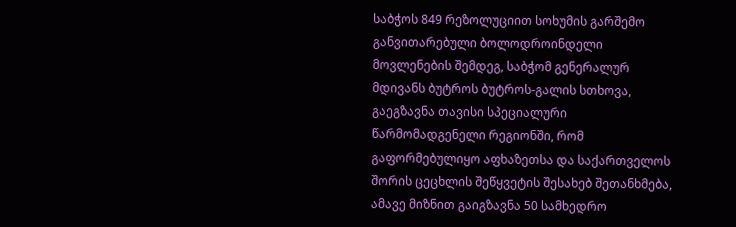საბჭოს 849 რეზოლუციით სოხუმის გარშემო განვითარებული ბოლოდროინდელი მოვლენების შემდეგ, საბჭომ გენერალურ მდივანს ბუტროს ბუტროს-გალის სთხოვა, გაეგზავნა თავისი სპეციალური წარმომადგენელი რეგიონში, რომ გაფორმებულიყო აფხაზეთსა და საქართველოს შორის ცეცხლის შეწყვეტის შესახებ შეთანხმება, ამავე მიზნით გაიგზავნა 50 სამხედრო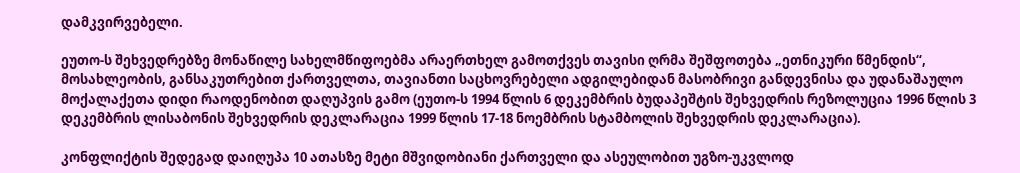დამკვირვებელი.

ეუთო-ს შეხვედრებზე მონაწილე სახელმწიფოებმა არაერთხელ გამოთქვეს თავისი ღრმა შეშფოთება „ეთნიკური წმენდის“, მოსახლეობის, განსაკუთრებით ქართველთა, თავიანთი საცხოვრებელი ადგილებიდან მასობრივი განდევნისა და უდანაშაულო მოქალაქეთა დიდი რაოდენობით დაღუპვის გამო (ეუთო-ს 1994 წლის 6 დეკემბრის ბუდაპეშტის შეხვედრის რეზოლუცია 1996 წლის 3 დეკემბრის ლისაბონის შეხვედრის დეკლარაცია 1999 წლის 17-18 ნოემბრის სტამბოლის შეხვედრის დეკლარაცია).

კონფლიქტის შედეგად დაიღუპა 10 ათასზე მეტი მშვიდობიანი ქართველი და ასეულობით უგზო-უკვლოდ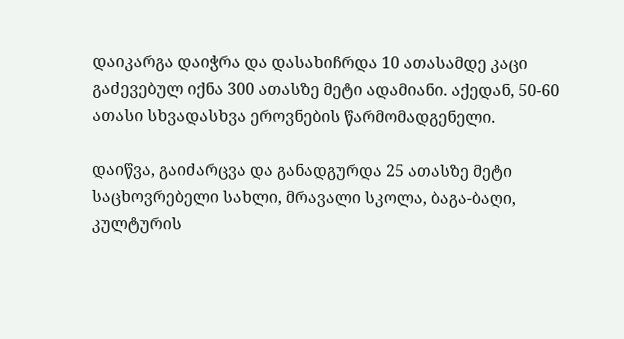დაიკარგა დაიჭრა და დასახიჩრდა 10 ათასამდე კაცი გაძევებულ იქნა 300 ათასზე მეტი ადამიანი. აქედან, 50-60 ათასი სხვადასხვა ეროვნების წარმომადგენელი.

დაიწვა, გაიძარცვა და განადგურდა 25 ათასზე მეტი საცხოვრებელი სახლი, მრავალი სკოლა, ბაგა-ბაღი, კულტურის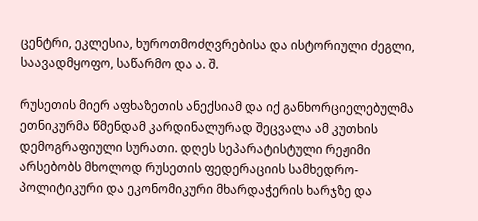ცენტრი, ეკლესია, ხუროთმოძღვრებისა და ისტორიული ძეგლი, საავადმყოფო, საწარმო და ა. შ.

რუსეთის მიერ აფხაზეთის ანექსიამ და იქ განხორციელებულმა ეთნიკურმა წმენდამ კარდინალურად შეცვალა ამ კუთხის დემოგრაფიული სურათი. დღეს სეპარატისტული რეჟიმი არსებობს მხოლოდ რუსეთის ფედერაციის სამხედრო-პოლიტიკური და ეკონომიკური მხარდაჭერის ხარჯზე და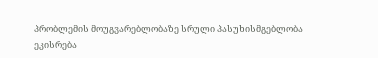პრობლემის მოუგვარებლობაზე სრული პასუხისმგებლობა ეკისრება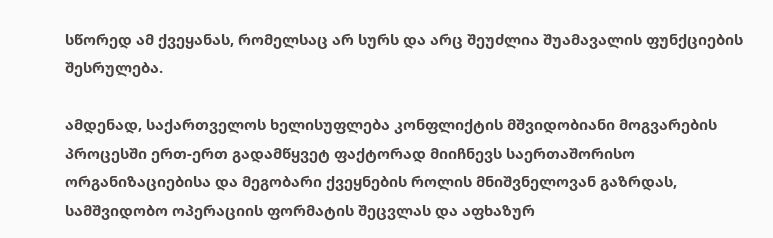სწორედ ამ ქვეყანას, რომელსაც არ სურს და არც შეუძლია შუამავალის ფუნქციების შესრულება.

ამდენად, საქართველოს ხელისუფლება კონფლიქტის მშვიდობიანი მოგვარების პროცესში ერთ-ერთ გადამწყვეტ ფაქტორად მიიჩნევს საერთაშორისო ორგანიზაციებისა და მეგობარი ქვეყნების როლის მნიშვნელოვან გაზრდას, სამშვიდობო ოპერაციის ფორმატის შეცვლას და აფხაზურ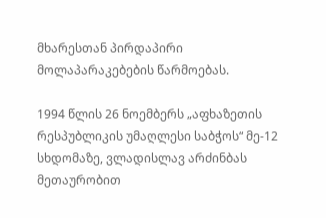მხარესთან პირდაპირი მოლაპარაკებების წარმოებას.

1994 წლის 26 ნოემბერს „აფხაზეთის რესპუბლიკის უმაღლესი საბჭოს“ მე-12 სხდომაზე, ვლადისლავ არძინბას მეთაურობით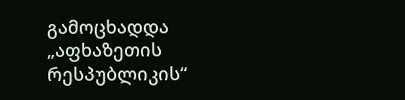გამოცხადდა „აფხაზეთის რესპუბლიკის“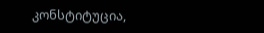კონსტიტუცია,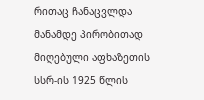რითაც ჩანაცვლდა მანამდე პირობითად მიღებული აფხაზეთის სსრ-ის 1925 წლის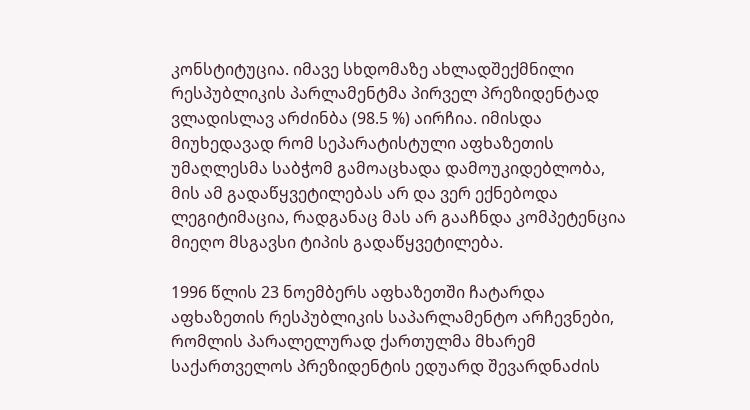კონსტიტუცია. იმავე სხდომაზე ახლადშექმნილი რესპუბლიკის პარლამენტმა პირველ პრეზიდენტად ვლადისლავ არძინბა (98.5 %) აირჩია. იმისდა მიუხედავად რომ სეპარატისტული აფხაზეთის უმაღლესმა საბჭომ გამოაცხადა დამოუკიდებლობა, მის ამ გადაწყვეტილებას არ და ვერ ექნებოდა ლეგიტიმაცია, რადგანაც მას არ გააჩნდა კომპეტენცია მიეღო მსგავსი ტიპის გადაწყვეტილება.

1996 წლის 23 ნოემბერს აფხაზეთში ჩატარდა აფხაზეთის რესპუბლიკის საპარლამენტო არჩევნები, რომლის პარალელურად ქართულმა მხარემ საქართველოს პრეზიდენტის ედუარდ შევარდნაძის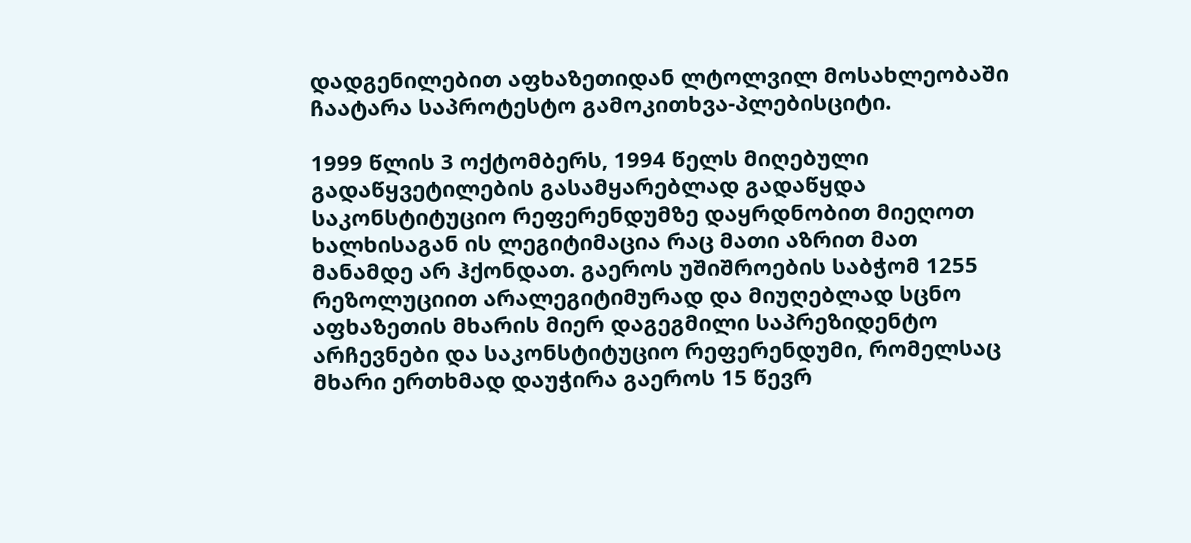დადგენილებით აფხაზეთიდან ლტოლვილ მოსახლეობაში ჩაატარა საპროტესტო გამოკითხვა-პლებისციტი.

1999 წლის 3 ოქტომბერს, 1994 წელს მიღებული გადაწყვეტილების გასამყარებლად გადაწყდა საკონსტიტუციო რეფერენდუმზე დაყრდნობით მიეღოთ ხალხისაგან ის ლეგიტიმაცია რაც მათი აზრით მათ მანამდე არ ჰქონდათ. გაეროს უშიშროების საბჭომ 1255 რეზოლუციით არალეგიტიმურად და მიუღებლად სცნო აფხაზეთის მხარის მიერ დაგეგმილი საპრეზიდენტო არჩევნები და საკონსტიტუციო რეფერენდუმი, რომელსაც მხარი ერთხმად დაუჭირა გაეროს 15 წევრ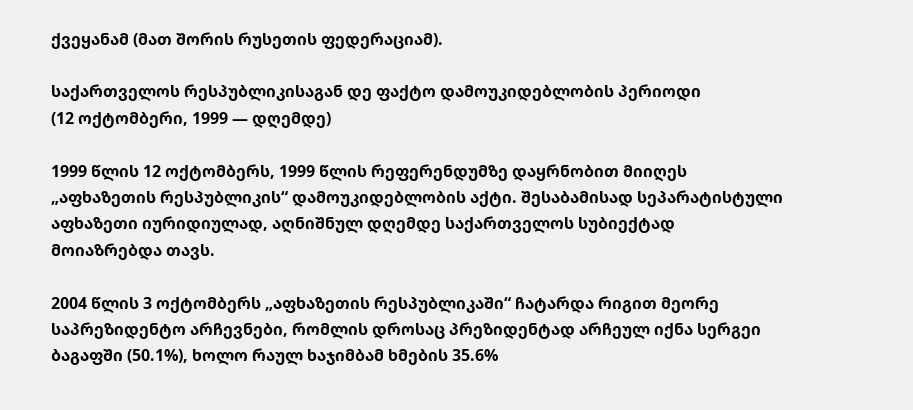ქვეყანამ (მათ შორის რუსეთის ფედერაციამ).

საქართველოს რესპუბლიკისაგან დე ფაქტო დამოუკიდებლობის პერიოდი
(12 ოქტომბერი, 1999 — დღემდე)

1999 წლის 12 ოქტომბერს, 1999 წლის რეფერენდუმზე დაყრნობით მიიღეს „აფხაზეთის რესპუბლიკის“ დამოუკიდებლობის აქტი. შესაბამისად სეპარატისტული აფხაზეთი იურიდიულად, აღნიშნულ დღემდე საქართველოს სუბიექტად მოიაზრებდა თავს.

2004 წლის 3 ოქტომბერს „აფხაზეთის რესპუბლიკაში“ ჩატარდა რიგით მეორე საპრეზიდენტო არჩევნები, რომლის დროსაც პრეზიდენტად არჩეულ იქნა სერგეი ბაგაფში (50.1%), ხოლო რაულ ხაჯიმბამ ხმების 35.6%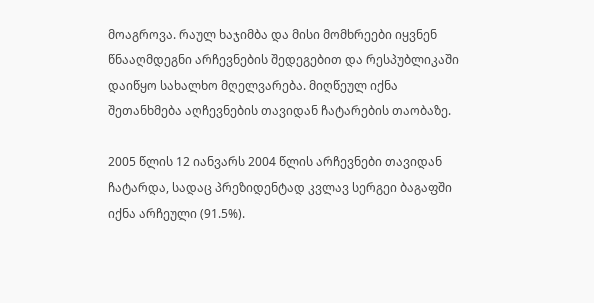მოაგროვა. რაულ ხაჯიმბა და მისი მომხრეები იყვნენ წნააღმდეგნი არჩევნების შედეგებით და რესპუბლიკაში დაიწყო სახალხო მღელვარება. მიღწეულ იქნა შეთანხმება აღჩევნების თავიდან ჩატარების თაობაზე.

2005 წლის 12 იანვარს 2004 წლის არჩევნები თავიდან ჩატარდა, სადაც პრეზიდენტად კვლავ სერგეი ბაგაფში იქნა არჩეული (91.5%).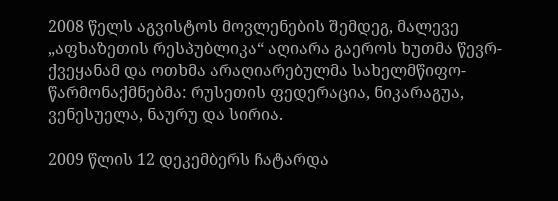2008 წელს აგვისტოს მოვლენების შემდეგ, მალევე „აფხაზეთის რესპუბლიკა“ აღიარა გაეროს ხუთმა წევრ-ქვეყანამ და ოთხმა არაღიარებულმა სახელმწიფო-წარმონაქმნებმა: რუსეთის ფედერაცია, ნიკარაგუა, ვენესუელა, ნაურუ და სირია.

2009 წლის 12 დეკემბერს ჩატარდა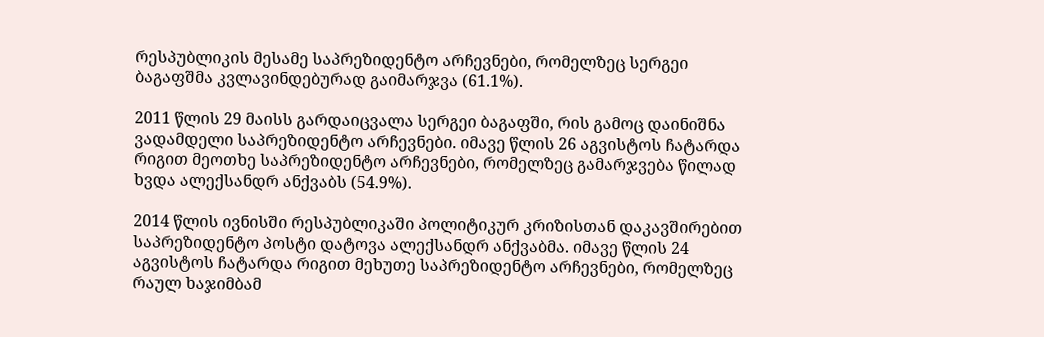რესპუბლიკის მესამე საპრეზიდენტო არჩევნები, რომელზეც სერგეი ბაგაფშმა კვლავინდებურად გაიმარჯვა (61.1%).

2011 წლის 29 მაისს გარდაიცვალა სერგეი ბაგაფში, რის გამოც დაინიშნა ვადამდელი საპრეზიდენტო არჩევნები. იმავე წლის 26 აგვისტოს ჩატარდა რიგით მეოთხე საპრეზიდენტო არჩევნები, რომელზეც გამარჯვება წილად ხვდა ალექსანდრ ანქვაბს (54.9%).

2014 წლის ივნისში რესპუბლიკაში პოლიტიკურ კრიზისთან დაკავშირებით საპრეზიდენტო პოსტი დატოვა ალექსანდრ ანქვაბმა. იმავე წლის 24 აგვისტოს ჩატარდა რიგით მეხუთე საპრეზიდენტო არჩევნები, რომელზეც რაულ ხაჯიმბამ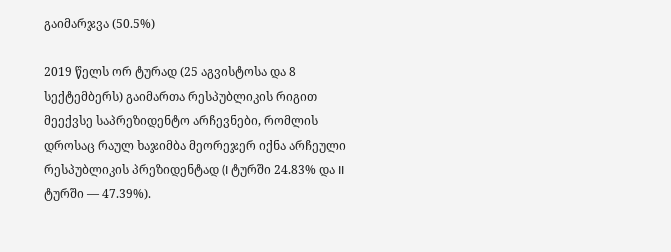გაიმარჯვა (50.5%)

2019 წელს ორ ტურად (25 აგვისტოსა და 8 სექტემბერს) გაიმართა რესპუბლიკის რიგით მეექვსე საპრეზიდენტო არჩევნები, რომლის დროსაც რაულ ხაჯიმბა მეორეჯერ იქნა არჩეული რესპუბლიკის პრეზიდენტად (I ტურში 24.83% და II ტურში — 47.39%).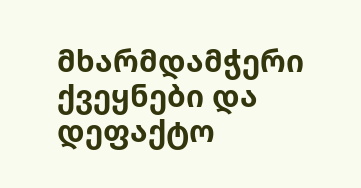მხარმდამჭერი ქვეყნები და დეფაქტო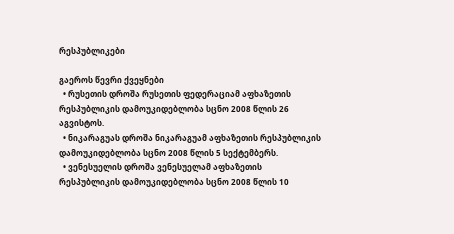რესპუბლიკები

გაეროს წევრი ქვეყნები
  • რუსეთის დროშა რუსეთის ფედერაციამ აფხაზეთის რესპუბლიკის დამოუკიდებლობა სცნო 2008 წლის 26 აგვისტოს.
  • ნიკარაგუას დროშა ნიკარაგუამ აფხაზეთის რესპუბლიკის დამოუკიდებლობა სცნო 2008 წლის 5 სექტემბერს.
  • ვენესუელის დროშა ვენესუელამ აფხაზეთის რესპუბლიკის დამოუკიდებლობა სცნო 2008 წლის 10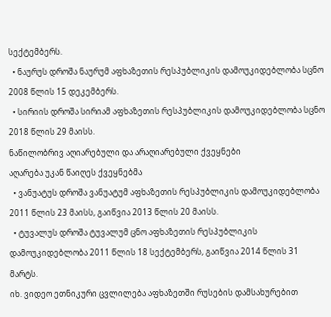სექტემბერს.
  • ნაურუს დროშა ნაურუმ აფხაზეთის რესპუბლიკის დამოუკიდებლობა სცნო 2008 წლის 15 დეკემბერს.
  • სირიის დროშა სირიამ აფხაზეთის რესპუბლიკის დამოუკიდებლობა სცნო 2018 წლის 29 მაისს.
ნაწილობრივ აღიარებული და არაღიარებული ქვეყნები
აღარება უკან წაიღეს ქვეყნებმა
  • ვანუატუს დროშა ვანუატუმ აფხაზეთის რესპუბლიკის დამოუკიდებლობა 2011 წლის 23 მაისს, გაიწვია 2013 წლის 20 მაისს.
  • ტუვალუს დროშა ტუვალუმ ცნო აფხაზეთის რესპუბლიკის დამოუკიდებლობა 2011 წლის 18 სექტემბერს, გაიწვია 2014 წლის 31 მარტს.
იხ. ვიდეო ეთნიკური ცვლილება აფხაზეთში რუსების დამსახურებით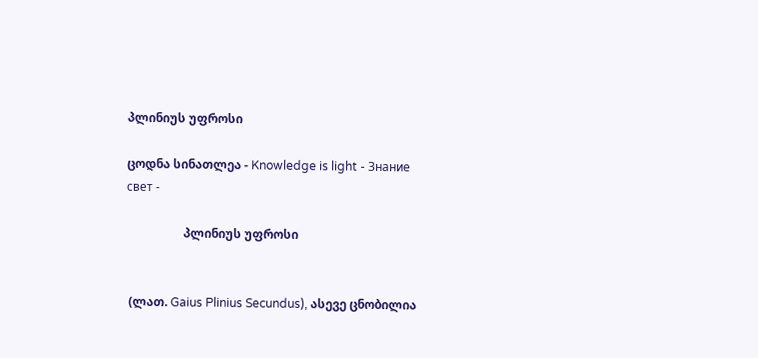პლინიუს უფროსი

ცოდნა სინათლეა - Knowledge is light - Знание свет -

                   პლინიუს უფროსი


 (ლათ. Gaius Plinius Secundus), ასევე ცნობილია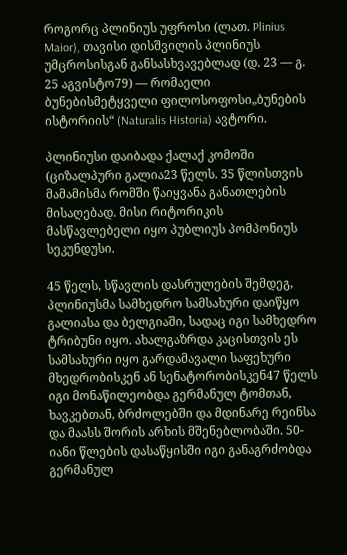როგორც პლინიუს უფროსი (ლათ. Plinius Maior), თავისი დისშვილის პლინიუს უმცროსისგან განსასხვავებლად (დ. 23 — გ. 25 აგვისტო79) — რომაელი ბუნებისმეტყველი ფილოსოფოსი„ბუნების ისტორიის“ (Naturalis Historia) ავტორი.

პლინიუსი დაიბადა ქალაქ კომოში (ციზალპური გალია23 წელს. 35 წლისთვის მამამისმა რომში წაიყვანა განათლების მისაღებად. მისი რიტორიკის მასწავლებელი იყო პუბლიუს პომპონიუს სეკუნდუსი.

45 წელს, სწავლის დასრულების შემდეგ, პლინიუსმა სამხედრო სამსახური დაიწყო გალიასა და ბელგიაში, სადაც იგი სამხედრო ტრიბუნი იყო. ახალგაზრდა კაცისთვის ეს სამსახური იყო გარდამავალი საფეხური მხედრობისკენ ან სენატორობისკენ47 წელს იგი მონაწილეობდა გერმანულ ტომთან, ხავკებთან, ბრძოლებში და მდინარე რეინსა და მაასს შორის არხის მშენებლობაში. 50-იანი წლების დასაწყისში იგი განაგრძობდა გერმანულ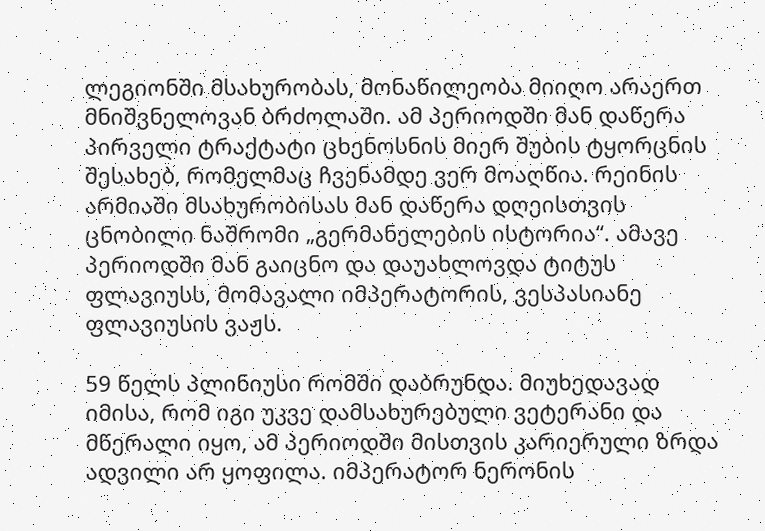ლეგიონში მსახურობას, მონაწილეობა მიიღო არაერთ მნიშვნელოვან ბრძოლაში. ამ პერიოდში მან დაწერა პირველი ტრაქტატი ცხენოსნის მიერ შუბის ტყორცნის შესახებ, რომელმაც ჩვენამდე ვერ მოაღწია. რეინის არმიაში მსახურობისას მან დაწერა დღეისთვის ცნობილი ნაშრომი „გერმანელების ისტორია“. ამავე პერიოდში მან გაიცნო და დაუახლოვდა ტიტუს ფლავიუსს, მომავალი იმპერატორის, ვესპასიანე ფლავიუსის ვაჟს.

59 წელს პლინიუსი რომში დაბრუნდა. მიუხედავად იმისა, რომ იგი უკვე დამსახურებული ვეტერანი და მწერალი იყო, ამ პერიოდში მისთვის კარიერული ზრდა ადვილი არ ყოფილა. იმპერატორ ნერონის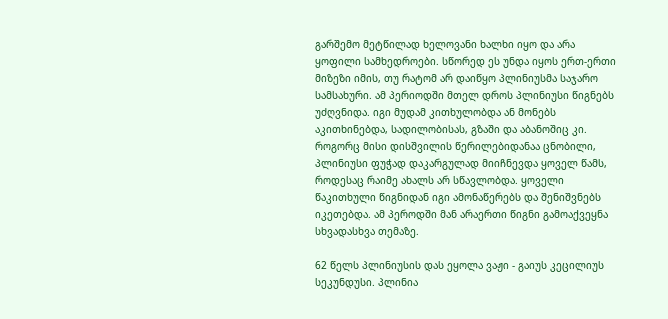გარშემო მეტწილად ხელოვანი ხალხი იყო და არა ყოფილი სამხედროები. სწორედ ეს უნდა იყოს ერთ-ერთი მიზეზი იმის, თუ რატომ არ დაიწყო პლინიუსმა საჯარო სამსახური. ამ პერიოდში მთელ დროს პლინიუსი წიგნებს უძღვნიდა. იგი მუდამ კითხულობდა ან მონებს აკითხინებდა, სადილობისას, გზაში და აბანოშიც კი. როგორც მისი დისშვილის წერილებიდანაა ცნობილი, პლინიუსი ფუჭად დაკარგულად მიიჩნევდა ყოველ წამს, როდესაც რაიმე ახალს არ სწავლობდა. ყოველი წაკითხული წიგნიდან იგი ამონაწერებს და შენიშვნებს იკეთებდა. ამ პეროდში მან არაერთი წიგნი გამოაქვეყნა სხვადასხვა თემაზე.

62 წელს პლინიუსის დას ეყოლა ვაჟი - გაიუს კეცილიუს სეკუნდუსი. პლინია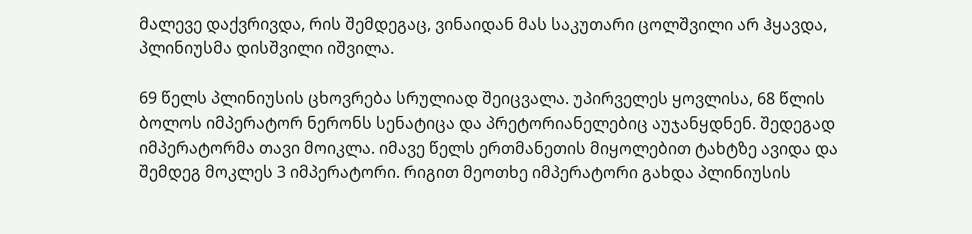მალევე დაქვრივდა, რის შემდეგაც, ვინაიდან მას საკუთარი ცოლშვილი არ ჰყავდა, პლინიუსმა დისშვილი იშვილა.

69 წელს პლინიუსის ცხოვრება სრულიად შეიცვალა. უპირველეს ყოვლისა, 68 წლის ბოლოს იმპერატორ ნერონს სენატიცა და პრეტორიანელებიც აუჯანყდნენ. შედეგად იმპერატორმა თავი მოიკლა. იმავე წელს ერთმანეთის მიყოლებით ტახტზე ავიდა და შემდეგ მოკლეს 3 იმპერატორი. რიგით მეოთხე იმპერატორი გახდა პლინიუსის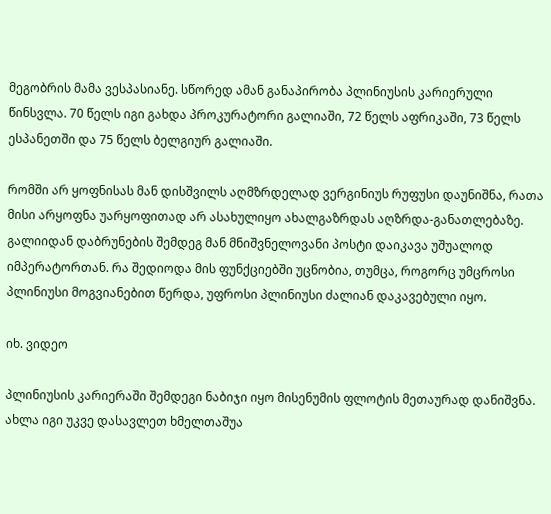მეგობრის მამა ვესპასიანე. სწორედ ამან განაპირობა პლინიუსის კარიერული წინსვლა. 70 წელს იგი გახდა პროკურატორი გალიაში, 72 წელს აფრიკაში, 73 წელს ესპანეთში და 75 წელს ბელგიურ გალიაში.

რომში არ ყოფნისას მან დისშვილს აღმზრდელად ვერგინიუს რუფუსი დაუნიშნა, რათა მისი არყოფნა უარყოფითად არ ასახულიყო ახალგაზრდას აღზრდა-განათლებაზე. გალიიდან დაბრუნების შემდეგ მან მნიშვნელოვანი პოსტი დაიკავა უშუალოდ იმპერატორთან. რა შედიოდა მის ფუნქციებში უცნობია, თუმცა, როგორც უმცროსი პლინიუსი მოგვიანებით წერდა, უფროსი პლინიუსი ძალიან დაკავებული იყო.

იხ. ვიდეო

პლინიუსის კარიერაში შემდეგი ნაბიჯი იყო მისენუმის ფლოტის მეთაურად დანიშვნა. ახლა იგი უკვე დასავლეთ ხმელთაშუა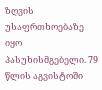ზღვის უსაფრთხოებაზე იყო პასუხისმგებელი. 79 წლის აგვისტოში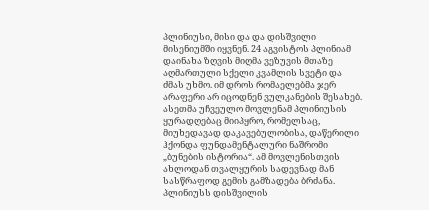პლინიუსი, მისი და და დისშვილი მისენიუმში იყვნენ. 24 აგვისტოს პლინიამ დაინახა ზღვის მიღმა ვეზუვის მთაზე აღმართული სქელი კვამლის სვეტი და ძმას უხმო. იმ დროს რომაელებმა ჯერ არაფერი არ იცოდნენ ვულკანების შესახებ. ასეთმა უჩვეულო მოვლენამ პლინიუსის ყურადღებაც მიიპყრო, რომელსაც, მიუხედავად დაკავებულობისა, დაწერილი ჰქონდა ფუნდამენტალური ნაშრომი „ბუნების ისტორია“. ამ მოვლენისთვის ახლოდან თვალყურის სადევნად მან სასწრაფოდ გემის გამზადება ბრძანა. პლინიუსს დისშვილის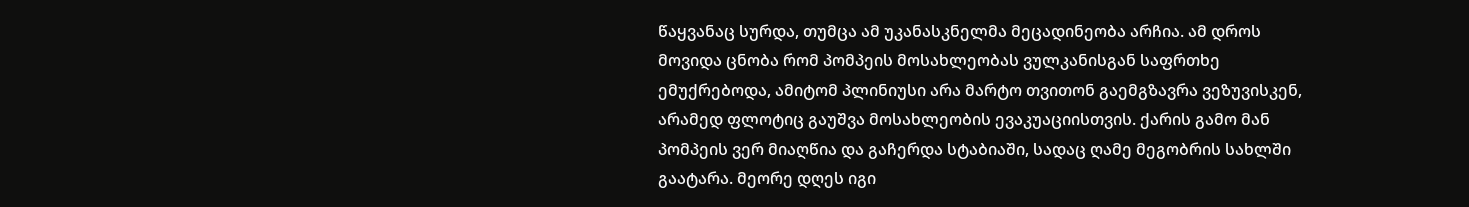წაყვანაც სურდა, თუმცა ამ უკანასკნელმა მეცადინეობა არჩია. ამ დროს მოვიდა ცნობა რომ პომპეის მოსახლეობას ვულკანისგან საფრთხე ემუქრებოდა, ამიტომ პლინიუსი არა მარტო თვითონ გაემგზავრა ვეზუვისკენ, არამედ ფლოტიც გაუშვა მოსახლეობის ევაკუაციისთვის. ქარის გამო მან პომპეის ვერ მიაღწია და გაჩერდა სტაბიაში, სადაც ღამე მეგობრის სახლში გაატარა. მეორე დღეს იგი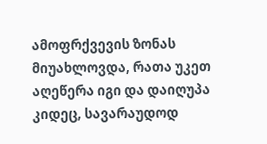ამოფრქვევის ზონას მიუახლოვდა, რათა უკეთ აღეწერა იგი და დაიღუპა კიდეც, სავარაუდოდ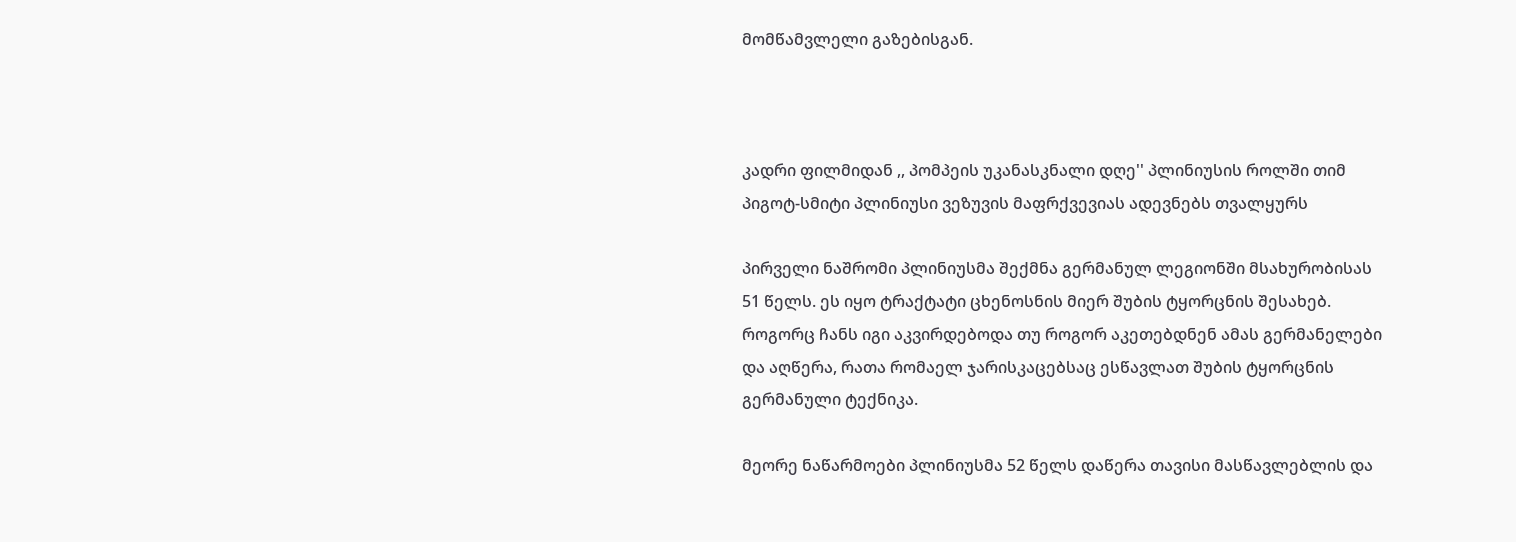მომწამვლელი გაზებისგან.



კადრი ფილმიდან ,, პომპეის უკანასკნალი დღე'' პლინიუსის როლში თიმ პიგოტ-სმიტი პლინიუსი ვეზუვის მაფრქვევიას ადევნებს თვალყურს

პირველი ნაშრომი პლინიუსმა შექმნა გერმანულ ლეგიონში მსახურობისას 51 წელს. ეს იყო ტრაქტატი ცხენოსნის მიერ შუბის ტყორცნის შესახებ. როგორც ჩანს იგი აკვირდებოდა თუ როგორ აკეთებდნენ ამას გერმანელები და აღწერა, რათა რომაელ ჯარისკაცებსაც ესწავლათ შუბის ტყორცნის გერმანული ტექნიკა.

მეორე ნაწარმოები პლინიუსმა 52 წელს დაწერა თავისი მასწავლებლის და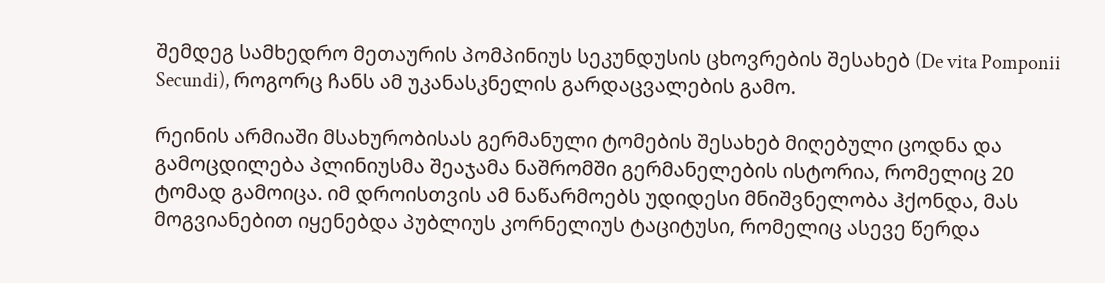შემდეგ სამხედრო მეთაურის პომპინიუს სეკუნდუსის ცხოვრების შესახებ (De vita Pomponii Secundi), როგორც ჩანს ამ უკანასკნელის გარდაცვალების გამო.

რეინის არმიაში მსახურობისას გერმანული ტომების შესახებ მიღებული ცოდნა და გამოცდილება პლინიუსმა შეაჯამა ნაშრომში გერმანელების ისტორია, რომელიც 20 ტომად გამოიცა. იმ დროისთვის ამ ნაწარმოებს უდიდესი მნიშვნელობა ჰქონდა, მას მოგვიანებით იყენებდა პუბლიუს კორნელიუს ტაციტუსი, რომელიც ასევე წერდა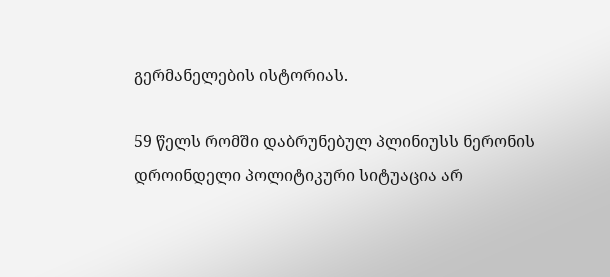გერმანელების ისტორიას.

59 წელს რომში დაბრუნებულ პლინიუსს ნერონის დროინდელი პოლიტიკური სიტუაცია არ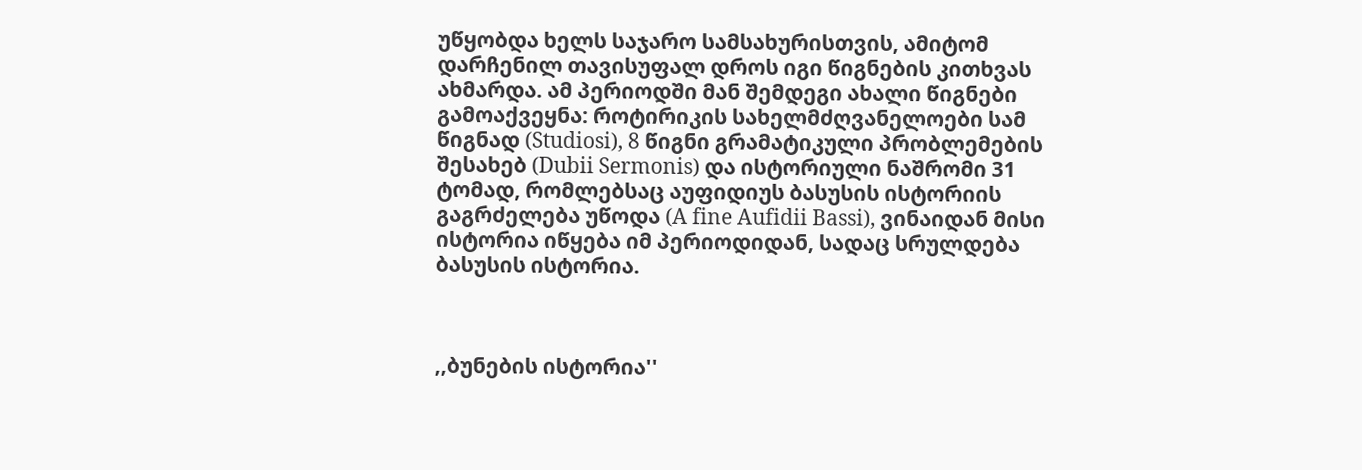უწყობდა ხელს საჯარო სამსახურისთვის, ამიტომ დარჩენილ თავისუფალ დროს იგი წიგნების კითხვას ახმარდა. ამ პერიოდში მან შემდეგი ახალი წიგნები გამოაქვეყნა: როტირიკის სახელმძღვანელოები სამ წიგნად (Studiosi), 8 წიგნი გრამატიკული პრობლემების შესახებ (Dubii Sermonis) და ისტორიული ნაშრომი 31 ტომად, რომლებსაც აუფიდიუს ბასუსის ისტორიის გაგრძელება უწოდა (A fine Aufidii Bassi), ვინაიდან მისი ისტორია იწყება იმ პერიოდიდან, სადაც სრულდება ბასუსის ისტორია.



,,ბუნების ისტორია''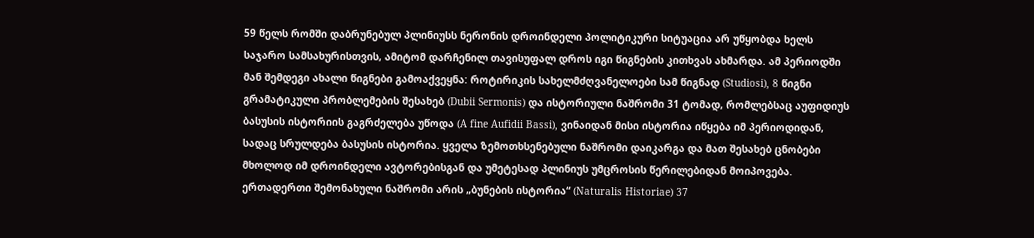59 წელს რომში დაბრუნებულ პლინიუსს ნერონის დროინდელი პოლიტიკური სიტუაცია არ უწყობდა ხელს საჯარო სამსახურისთვის, ამიტომ დარჩენილ თავისუფალ დროს იგი წიგნების კითხვას ახმარდა. ამ პერიოდში მან შემდეგი ახალი წიგნები გამოაქვეყნა: როტირიკის სახელმძღვანელოები სამ წიგნად (Studiosi), 8 წიგნი გრამატიკული პრობლემების შესახებ (Dubii Sermonis) და ისტორიული ნაშრომი 31 ტომად, რომლებსაც აუფიდიუს ბასუსის ისტორიის გაგრძელება უწოდა (A fine Aufidii Bassi), ვინაიდან მისი ისტორია იწყება იმ პერიოდიდან, სადაც სრულდება ბასუსის ისტორია. ყველა ზემოთხსენებული ნაშრომი დაიკარგა და მათ შესახებ ცნობები მხოლოდ იმ დროინდელი ავტორებისგან და უმეტესად პლინიუს უმცროსის წერილებიდან მოიპოვება. ერთადერთი შემონახული ნაშრომი არის „ბუნების ისტორია“ (Naturalis Historiae) 37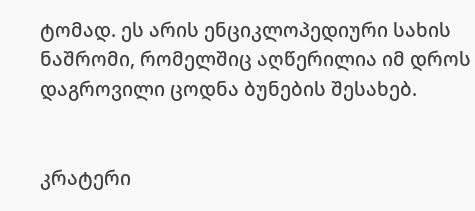ტომად. ეს არის ენციკლოპედიური სახის ნაშრომი, რომელშიც აღწერილია იმ დროს დაგროვილი ცოდნა ბუნების შესახებ.


კრატერი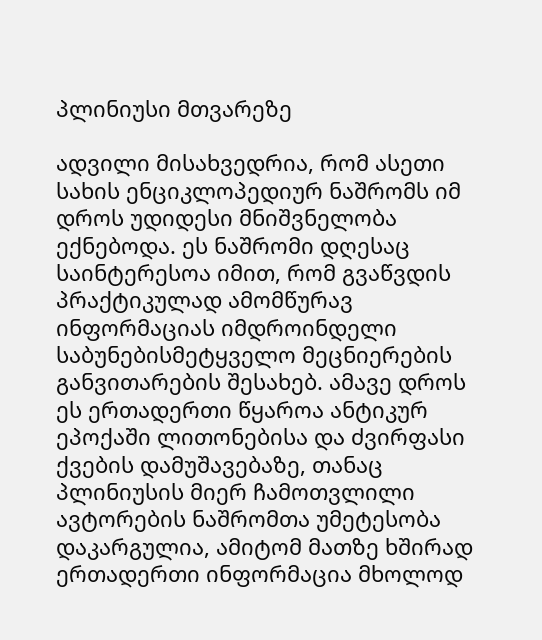პლინიუსი მთვარეზე

ადვილი მისახვედრია, რომ ასეთი სახის ენციკლოპედიურ ნაშრომს იმ დროს უდიდესი მნიშვნელობა ექნებოდა. ეს ნაშრომი დღესაც საინტერესოა იმით, რომ გვაწვდის პრაქტიკულად ამომწურავ ინფორმაციას იმდროინდელი საბუნებისმეტყველო მეცნიერების განვითარების შესახებ. ამავე დროს ეს ერთადერთი წყაროა ანტიკურ ეპოქაში ლითონებისა და ძვირფასი ქვების დამუშავებაზე, თანაც პლინიუსის მიერ ჩამოთვლილი ავტორების ნაშრომთა უმეტესობა დაკარგულია, ამიტომ მათზე ხშირად ერთადერთი ინფორმაცია მხოლოდ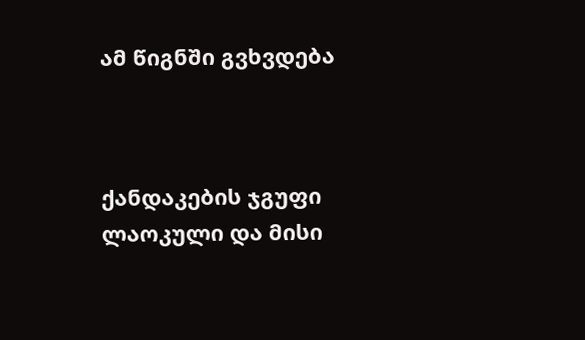ამ წიგნში გვხვდება



ქანდაკების ჯგუფი  ლაოკული და მისი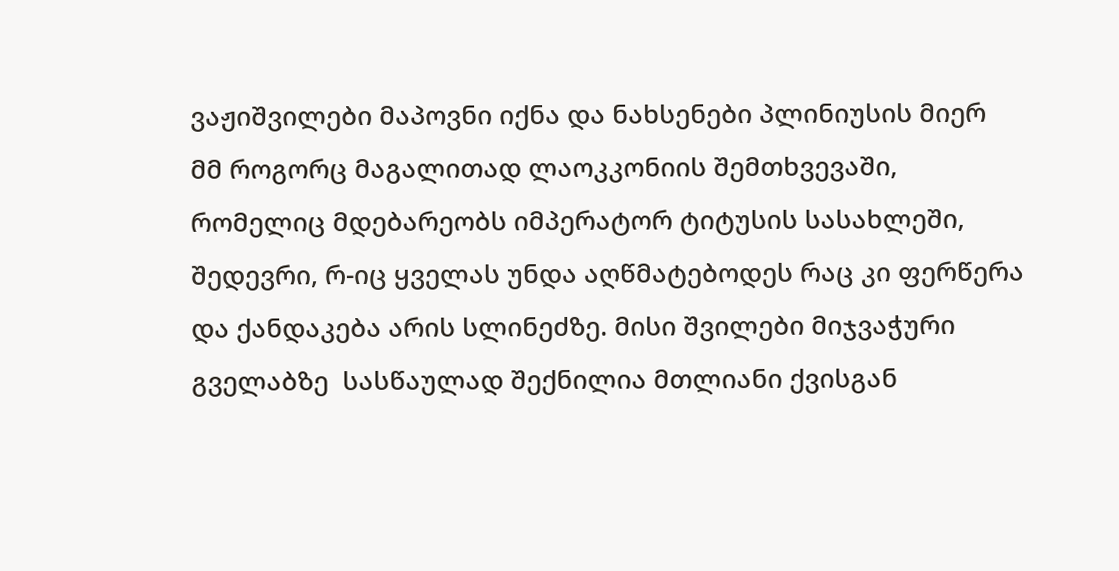ვაჟიშვილები მაპოვნი იქნა და ნახსენები პლინიუსის მიერ მმ როგორც მაგალითად ლაოკკონიის შემთხვევაში, რომელიც მდებარეობს იმპერატორ ტიტუსის სასახლეში, შედევრი, რ-იც ყველას უნდა აღწმატებოდეს რაც კი ფერწერა და ქანდაკება არის სლინეძზე. მისი შვილები მიჯვაჭური გველაბზე  სასწაულად შექნილია მთლიანი ქვისგან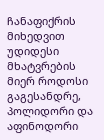ჩანაფიქრის მიხედვით უდიდესი მხატვრების მიერ როდოსი გაგესანდრე, პოლიდორი და აფინოდორი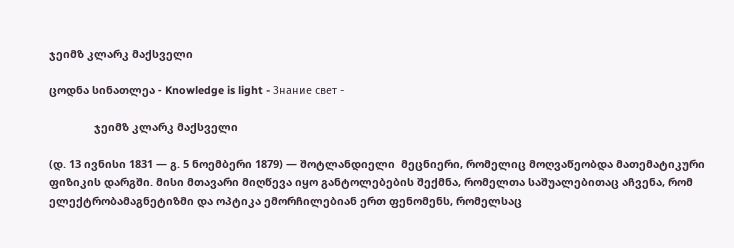ჯეიმზ კლარკ მაქსველი

ცოდნა სინათლეა - Knowledge is light - Знание свет -

               ჯეიმზ კლარკ მაქსველი

(დ. 13 ივნისი 1831 — გ. 5 ნოემბერი 1879) — შოტლანდიელი  მეცნიერი, რომელიც მოღვაწეობდა მათემატიკური ფიზიკის დარგში. მისი მთავარი მიღწევა იყო განტოლებების შექმნა, რომელთა საშუალებითაც აჩვენა, რომ ელექტრობამაგნეტიზმი და ოპტიკა ემორჩილებიან ერთ ფენომენს, რომელსაც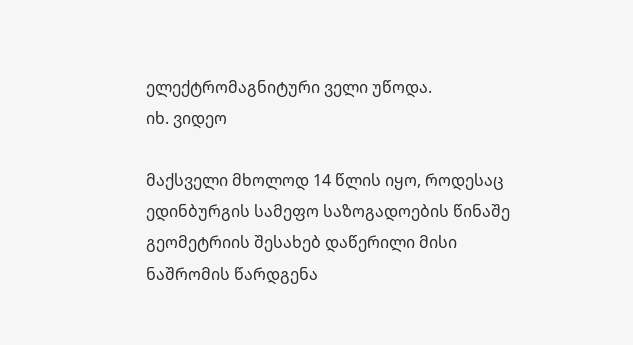ელექტრომაგნიტური ველი უწოდა.
იხ. ვიდეო

მაქსველი მხოლოდ 14 წლის იყო, როდესაც ედინბურგის სამეფო საზოგადოების წინაშე გეომეტრიის შესახებ დაწერილი მისი ნაშრომის წარდგენა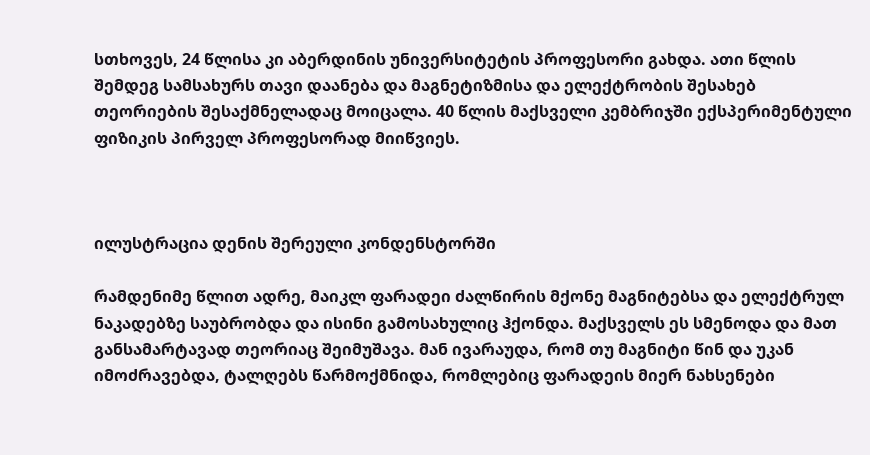სთხოვეს, 24 წლისა კი აბერდინის უნივერსიტეტის პროფესორი გახდა. ათი წლის შემდეგ სამსახურს თავი დაანება და მაგნეტიზმისა და ელექტრობის შესახებ თეორიების შესაქმნელადაც მოიცალა. 40 წლის მაქსველი კემბრიჯში ექსპერიმენტული ფიზიკის პირველ პროფესორად მიიწვიეს.



ილუსტრაცია დენის შერეული კონდენსტორში

რამდენიმე წლით ადრე, მაიკლ ფარადეი ძალწირის მქონე მაგნიტებსა და ელექტრულ ნაკადებზე საუბრობდა და ისინი გამოსახულიც ჰქონდა. მაქსველს ეს სმენოდა და მათ განსამარტავად თეორიაც შეიმუშავა. მან ივარაუდა, რომ თუ მაგნიტი წინ და უკან იმოძრავებდა, ტალღებს წარმოქმნიდა, რომლებიც ფარადეის მიერ ნახსენები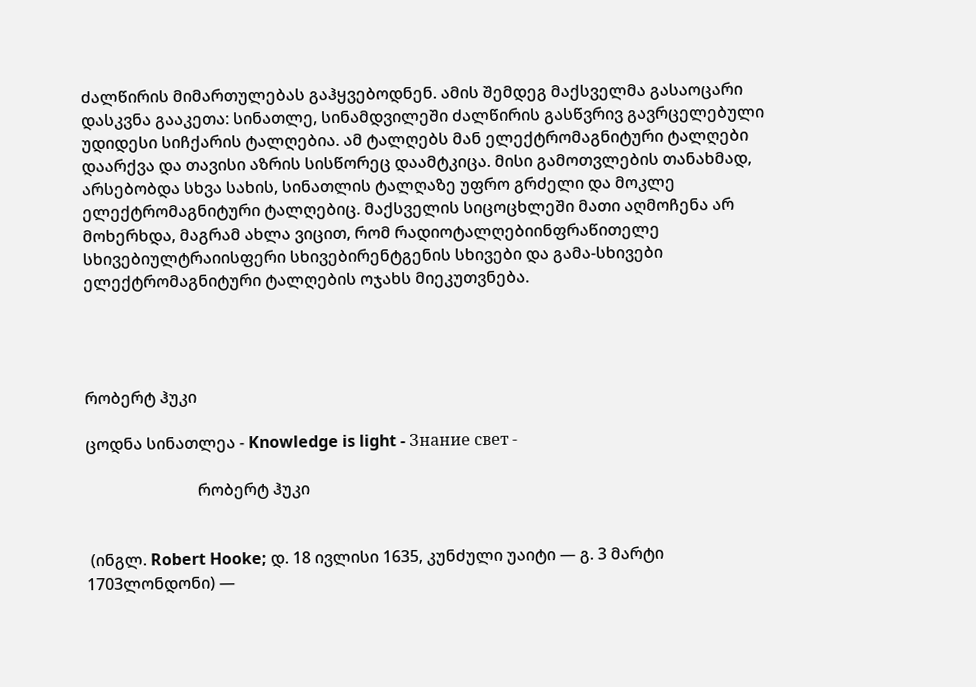ძალწირის მიმართულებას გაჰყვებოდნენ. ამის შემდეგ მაქსველმა გასაოცარი დასკვნა გააკეთა: სინათლე, სინამდვილეში ძალწირის გასწვრივ გავრცელებული უდიდესი სიჩქარის ტალღებია. ამ ტალღებს მან ელექტრომაგნიტური ტალღები დაარქვა და თავისი აზრის სისწორეც დაამტკიცა. მისი გამოთვლების თანახმად, არსებობდა სხვა სახის, სინათლის ტალღაზე უფრო გრძელი და მოკლე ელექტრომაგნიტური ტალღებიც. მაქსველის სიცოცხლეში მათი აღმოჩენა არ მოხერხდა, მაგრამ ახლა ვიცით, რომ რადიოტალღებიინფრაწითელე სხივებიულტრაიისფერი სხივებირენტგენის სხივები და გამა-სხივები ელექტრომაგნიტური ტალღების ოჯახს მიეკუთვნება.




რობერტ ჰუკი

ცოდნა სინათლეა - Knowledge is light - Знание свет -

                            რობერტ ჰუკი


 (ინგლ. Robert Hooke; დ. 18 ივლისი 1635, კუნძული უაიტი — გ. 3 მარტი 1703ლონდონი) —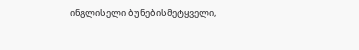ინგლისელი ბუნებისმეტყველი,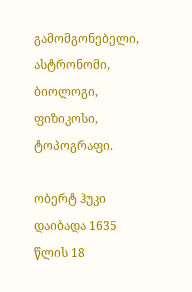გამომგონებელი, ასტრონომი, ბიოლოგი, ფიზიკოსი, ტოპოგრაფი.

ობერტ ჰუკი დაიბადა 1635 წლის 18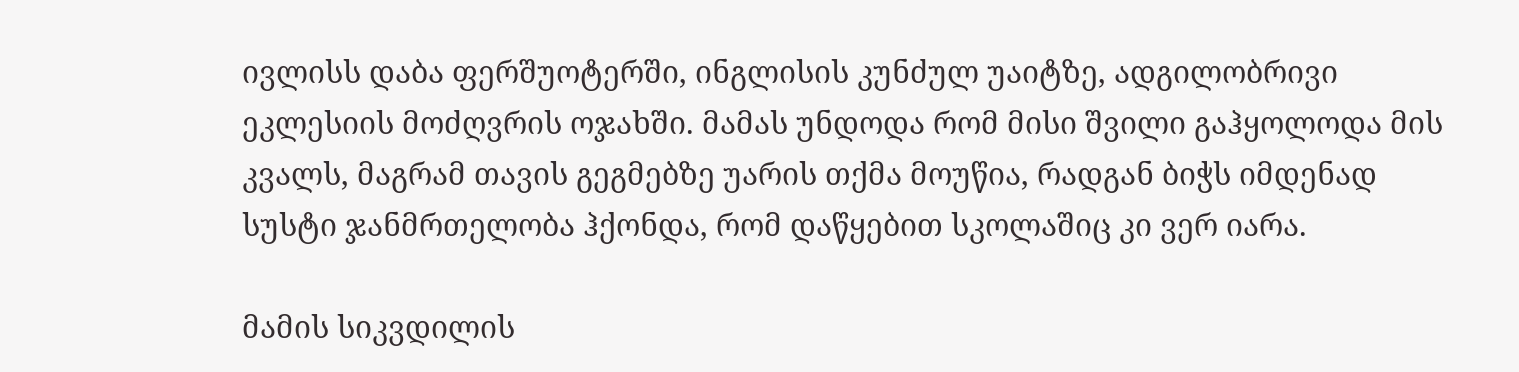ივლისს დაბა ფერშუოტერში, ინგლისის კუნძულ უაიტზე, ადგილობრივი ეკლესიის მოძღვრის ოჯახში. მამას უნდოდა რომ მისი შვილი გაჰყოლოდა მის კვალს, მაგრამ თავის გეგმებზე უარის თქმა მოუწია, რადგან ბიჭს იმდენად სუსტი ჯანმრთელობა ჰქონდა, რომ დაწყებით სკოლაშიც კი ვერ იარა.

მამის სიკვდილის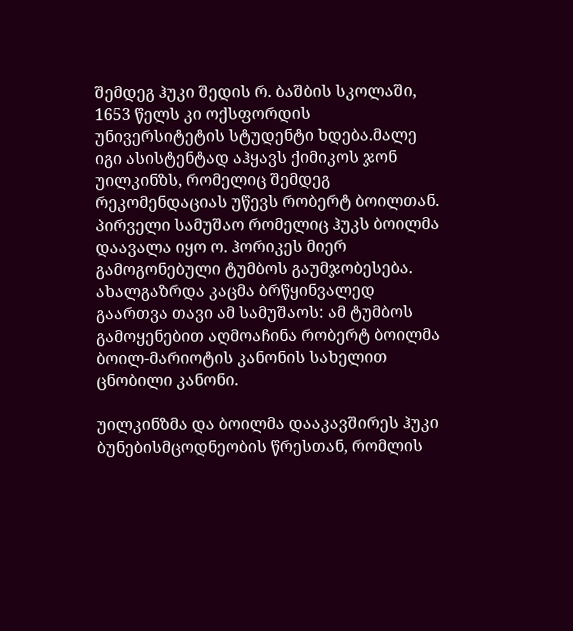შემდეგ ჰუკი შედის რ. ბაშბის სკოლაში, 1653 წელს კი ოქსფორდის უნივერსიტეტის სტუდენტი ხდება.მალე იგი ასისტენტად აჰყავს ქიმიკოს ჯონ უილკინზს, რომელიც შემდეგ რეკომენდაციას უწევს რობერტ ბოილთან. პირველი სამუშაო რომელიც ჰუკს ბოილმა დაავალა იყო ო. ჰორიკეს მიერ გამოგონებული ტუმბოს გაუმჯობესება. ახალგაზრდა კაცმა ბრწყინვალედ გაართვა თავი ამ სამუშაოს: ამ ტუმბოს გამოყენებით აღმოაჩინა რობერტ ბოილმა ბოილ-მარიოტის კანონის სახელით ცნობილი კანონი.

უილკინზმა და ბოილმა დააკავშირეს ჰუკი ბუნებისმცოდნეობის წრესთან, რომლის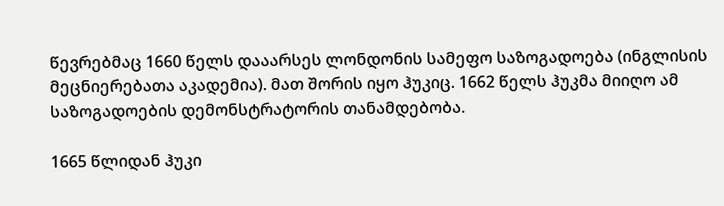წევრებმაც 1660 წელს დააარსეს ლონდონის სამეფო საზოგადოება (ინგლისის მეცნიერებათა აკადემია). მათ შორის იყო ჰუკიც. 1662 წელს ჰუკმა მიიღო ამ საზოგადოების დემონსტრატორის თანამდებობა.

1665 წლიდან ჰუკი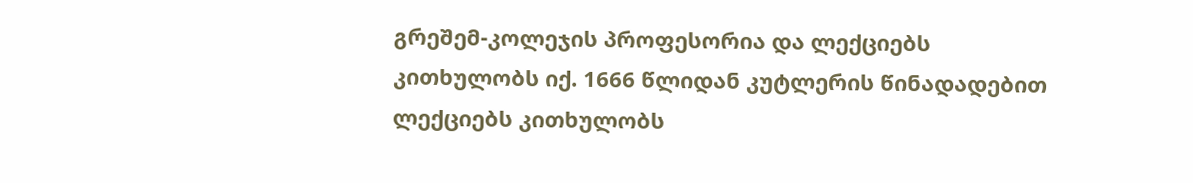გრეშემ-კოლეჯის პროფესორია და ლექციებს კითხულობს იქ. 1666 წლიდან კუტლერის წინადადებით ლექციებს კითხულობს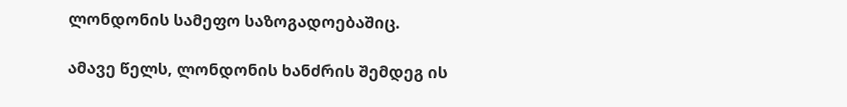ლონდონის სამეფო საზოგადოებაშიც.

ამავე წელს, ლონდონის ხანძრის შემდეგ ის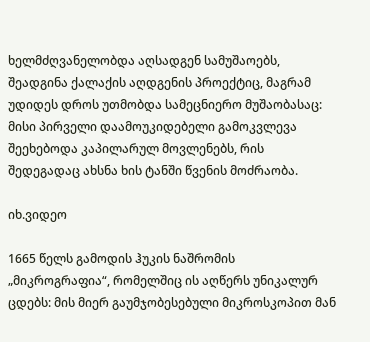ხელმძღვანელობდა აღსადგენ სამუშაოებს, შეადგინა ქალაქის აღდგენის პროექტიც, მაგრამ უდიდეს დროს უთმობდა სამეცნიერო მუშაობასაც: მისი პირველი დაამოუკიდებელი გამოკვლევა შეეხებოდა კაპილარულ მოვლენებს, რის შედეგადაც ახსნა ხის ტანში წვენის მოძრაობა.

იხ.ვიდეო

1665 წელს გამოდის ჰუკის ნაშრომის „მიკროგრაფია“, რომელშიც ის აღწერს უნიკალურ ცდებს: მის მიერ გაუმჯობესებული მიკროსკოპით მან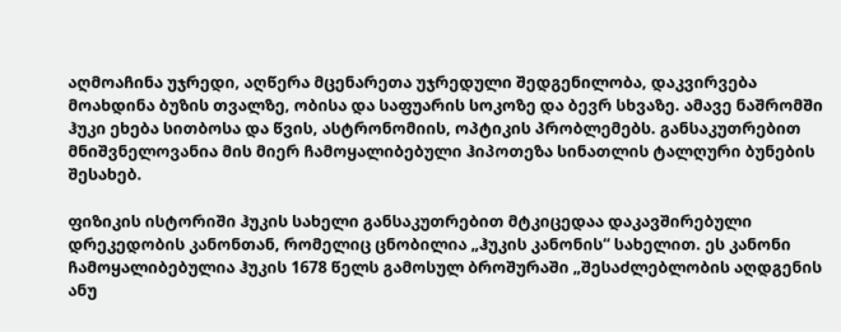აღმოაჩინა უჯრედი, აღწერა მცენარეთა უჯრედული შედგენილობა, დაკვირვება მოახდინა ბუზის თვალზე, ობისა და საფუარის სოკოზე და ბევრ სხვაზე. ამავე ნაშრომში ჰუკი ეხება სითბოსა და წვის, ასტრონომიის, ოპტიკის პრობლემებს. განსაკუთრებით მნიშვნელოვანია მის მიერ ჩამოყალიბებული ჰიპოთეზა სინათლის ტალღური ბუნების შესახებ.

ფიზიკის ისტორიში ჰუკის სახელი განსაკუთრებით მტკიცედაა დაკავშირებული დრეკედობის კანონთან, რომელიც ცნობილია „ჰუკის კანონის“ სახელით. ეს კანონი ჩამოყალიბებულია ჰუკის 1678 წელს გამოსულ ბროშურაში „შესაძლებლობის აღდგენის ანუ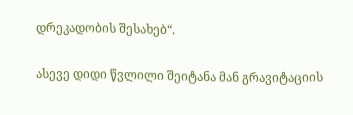დრეკადობის შესახებ“.

ასევე დიდი წვლილი შეიტანა მან გრავიტაციის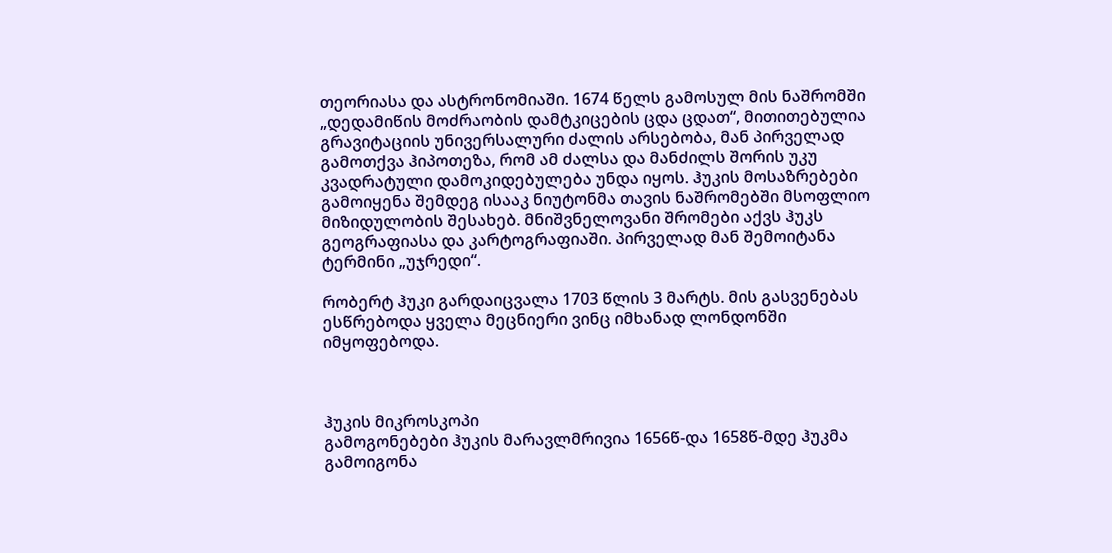თეორიასა და ასტრონომიაში. 1674 წელს გამოსულ მის ნაშრომში „დედამიწის მოძრაობის დამტკიცების ცდა ცდათ“, მითითებულია გრავიტაციის უნივერსალური ძალის არსებობა, მან პირველად გამოთქვა ჰიპოთეზა, რომ ამ ძალსა და მანძილს შორის უკუ კვადრატული დამოკიდებულება უნდა იყოს. ჰუკის მოსაზრებები გამოიყენა შემდეგ ისააკ ნიუტონმა თავის ნაშრომებში მსოფლიო მიზიდულობის შესახებ. მნიშვნელოვანი შრომები აქვს ჰუკს გეოგრაფიასა და კარტოგრაფიაში. პირველად მან შემოიტანა ტერმინი „უჯრედი“.

რობერტ ჰუკი გარდაიცვალა 1703 წლის 3 მარტს. მის გასვენებას ესწრებოდა ყველა მეცნიერი ვინც იმხანად ლონდონში იმყოფებოდა.



ჰუკის მიკროსკოპი
გამოგონებები ჰუკის მარავლმრივია 1656წ-და 1658წ-მდე ჰუკმა გამოიგონა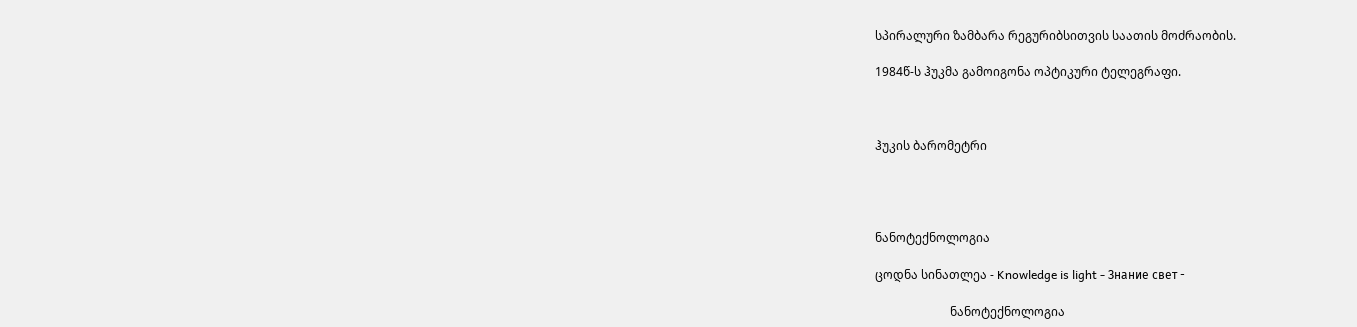სპირალური ზამბარა რეგურიბსითვის საათის მოძრაობის.

1984წ-ს ჰუკმა გამოიგონა ოპტიკური ტელეგრაფი.



ჰუკის ბარომეტრი




ნანოტექნოლოგია

ცოდნა სინათლეა - Knowledge is light - Знание свет -

                         ნანოტექნოლოგია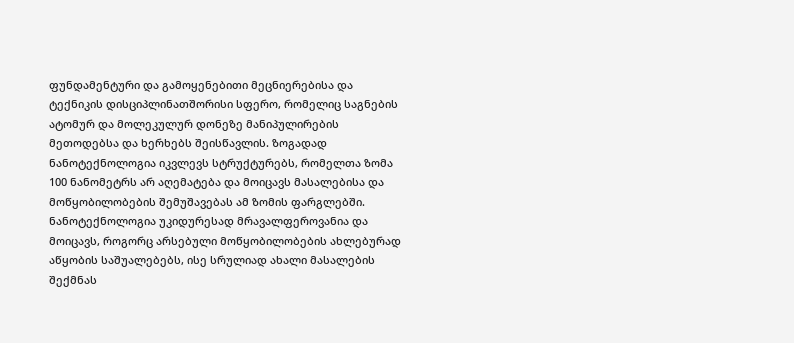ფუნდამენტური და გამოყენებითი მეცნიერებისა და ტექნიკის დისციპლინათშორისი სფერო, რომელიც საგნების ატომურ და მოლეკულურ დონეზე მანიპულირების მეთოდებსა და ხერხებს შეისწავლის. ზოგადად ნანოტექნოლოგია იკვლევს სტრუქტურებს, რომელთა ზომა 100 ნანომეტრს არ აღემატება და მოიცავს მასალებისა და მოწყობილობების შემუშავებას ამ ზომის ფარგლებში. ნანოტექნოლოგია უკიდურესად მრავალფეროვანია და მოიცავს, როგორც არსებული მოწყობილობების ახლებურად აწყობის საშუალებებს, ისე სრულიად ახალი მასალების შექმნას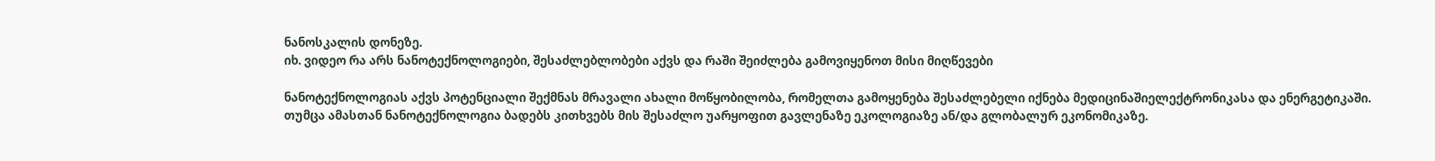ნანოსკალის დონეზე.
იხ. ვიდეო რა არს ნანოტექნოლოგიები, შესაძლებლობები აქვს და რაში შეიძლება გამოვიყენოთ მისი მიღწევები

ნანოტექნოლოგიას აქვს პოტენციალი შექმნას მრავალი ახალი მოწყობილობა, რომელთა გამოყენება შესაძლებელი იქნება მედიცინაშიელექტრონიკასა და ენერგეტიკაში. თუმცა ამასთან ნანოტექნოლოგია ბადებს კითხვებს მის შესაძლო უარყოფით გავლენაზე ეკოლოგიაზე ან/და გლობალურ ეკონომიკაზე.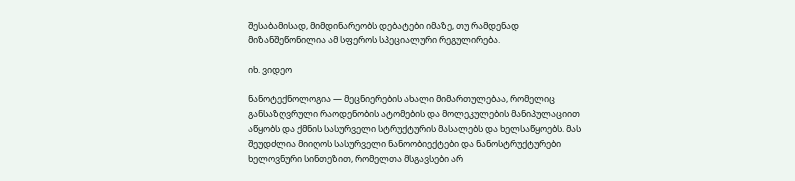შესაბამისად, მიმდინარეობს დებატები იმაზე, თუ რამდენად მიზანშეწონილია ამ სფეროს სპეციალური რეგულირება.

იხ. ვიდეო

ნანოტექნოლოგია — მეცნიერების ახალი მიმართულებაა, რომელიც განსაზღვრული რაოდენობის ატომების და მოლეკულების მანიპულაციით აწყობს და ქმნის სასურველი სტრუქტურის მასალებს და ხელსაწყოებს. მას შეუდძლია მიიღოს სასურველი ნანოობიექტები და ნანოსტრუქტურები ხელოვნური სინთეზით, რომელთა მსგავსები არ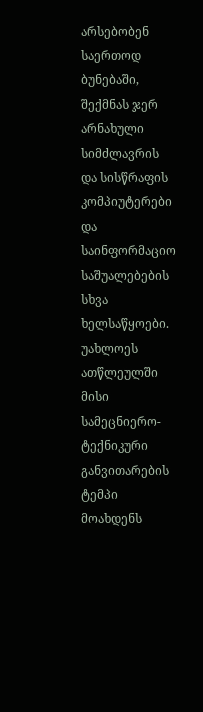არსებობენ საერთოდ ბუნებაში, შექმნას ჯერ არნახული სიმძლავრის და სისწრაფის კომპიუტერები და საინფორმაციო საშუალებების სხვა ხელსაწყოები. უახლოეს ათწლეულში მისი სამეცნიერო-ტექნიკური განვითარების ტემპი მოახდენს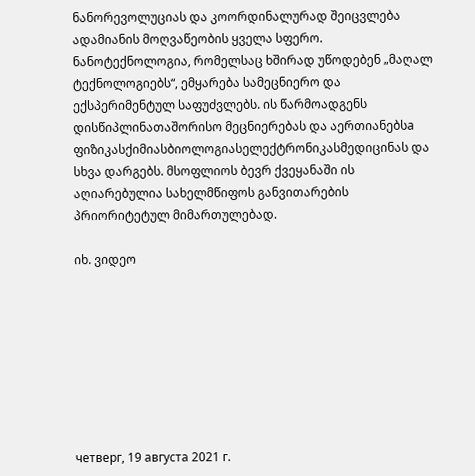ნანორევოლუციას და კოორდინალურად შეიცვლება ადამიანის მოღვაწეობის ყველა სფერო. ნანოტექნოლოგია, რომელსაც ხშირად უწოდებენ „მაღალ ტექნოლოგიებს“, ემყარება სამეცნიერო და ექსპერიმენტულ საფუძვლებს. ის წარმოადგენს დისწიპლინათაშორისო მეცნიერებას და აერთიანებსa ფიზიკასქიმიასბიოლოგიასელექტრონიკასმედიცინას და სხვა დარგებს. მსოფლიოს ბევრ ქვეყანაში ის აღიარებულია სახელმწიფოს განვითარების პრიორიტეტულ მიმართულებად.

იხ. ვიდეო








четверг, 19 августа 2021 г.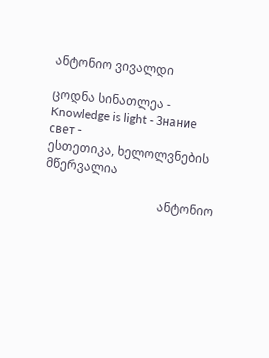ანტონიო ვივალდი

ცოდნა სინათლეა - Knowledge is light - Знание свет -                                           ესთეთიკა, ხელოლვნების მწერვალია

                                      ანტონიო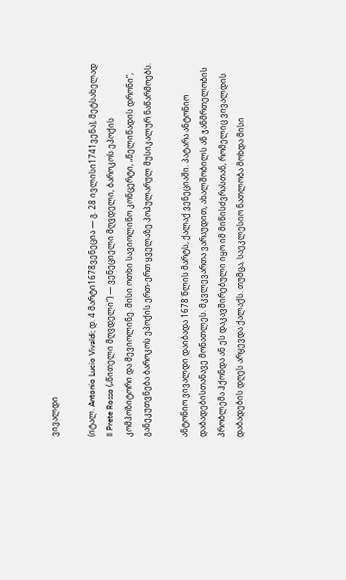ვივალდი

(იტალ. Antonio Lucio Vivaldi; დ. 4 მარტი1678ვენეცია ― გ. 28 ივლისი1741ვენა), მეტსახელად Il Prete Rosso („წითელი მღვდელი“) — ვენეციელი მღვდელი, ბაროკოს ეპოქის კომპოზიტორი და მევიოლინე. მისი ოთხი სავიოლინო კონცერტი, „წელიწადის დრონი“, განეკუთვნება ბაროკოს ეპოქის ერთ-ერთ ყველაზე პოპულარულ მუსიკალურ ნაწარმოებს.

ანტონიო ვივალდი დაიბადა 1678 წლის მარტს, ქალაქ ვენეციაში. პატარა ანტონიო დაბადებისთანავე მონათლეს. მკვლევართა ვარაუდით, ახალშობილს ან ჯანმრთელობის პრობლემა ჰქონდა ან ეს დაკავშირებული იყო იმ მიწისძვრასთან, რომელიც ვივალდის დაბადების დღეს არყევდა ქალაქს. თუმცა, საეკლესიო ნათლობა მოხდა მისი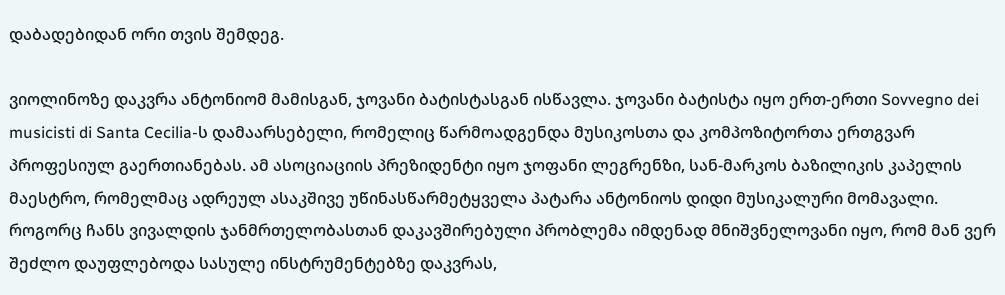დაბადებიდან ორი თვის შემდეგ.

ვიოლინოზე დაკვრა ანტონიომ მამისგან, ჯოვანი ბატისტასგან ისწავლა. ჯოვანი ბატისტა იყო ერთ-ერთი Sovvegno dei musicisti di Santa Cecilia-ს დამაარსებელი, რომელიც წარმოადგენდა მუსიკოსთა და კომპოზიტორთა ერთგვარ პროფესიულ გაერთიანებას. ამ ასოციაციის პრეზიდენტი იყო ჯოფანი ლეგრენზი, სან-მარკოს ბაზილიკის კაპელის მაესტრო, რომელმაც ადრეულ ასაკშივე უწინასწარმეტყველა პატარა ანტონიოს დიდი მუსიკალური მომავალი. როგორც ჩანს ვივალდის ჯანმრთელობასთან დაკავშირებული პრობლემა იმდენად მნიშვნელოვანი იყო, რომ მან ვერ შეძლო დაუფლებოდა სასულე ინსტრუმენტებზე დაკვრას,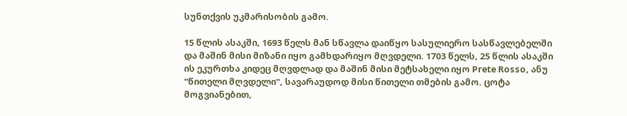სუნთქვის უკმარისობის გამო.

15 წლის ასაკში, 1693 წელს მან სწავლა დაიწყო სასულიერო სასწავლებელში და მაშინ მისი მიზანი იყო გამხდარიყო მღვდელი. 1703 წელს, 25 წლის ასაკში ის ეკურთხა კიდეც მღვდლად და მაშინ მისი მეტსახელი იყო Prete Rosso, ანუ "წითელი მღვდელი", სავარაუდოდ მისი წითელი თმების გამო. ცოტა მოგვიანებით,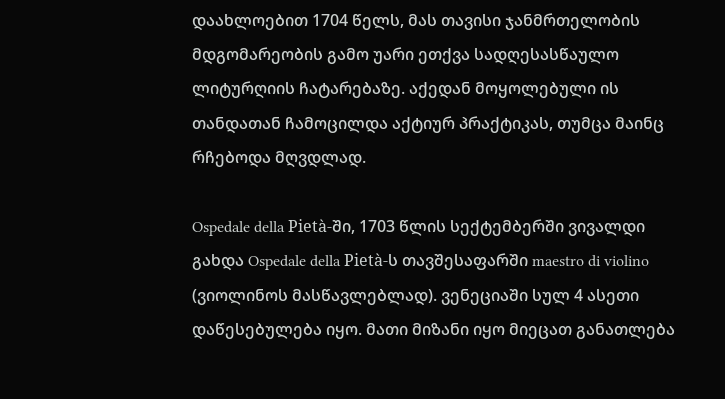დაახლოებით 1704 წელს, მას თავისი ჯანმრთელობის მდგომარეობის გამო უარი ეთქვა სადღესასწაულო ლიტურღიის ჩატარებაზე. აქედან მოყოლებული ის თანდათან ჩამოცილდა აქტიურ პრაქტიკას, თუმცა მაინც რჩებოდა მღვდლად.

Ospedale della Pietà-ში, 1703 წლის სექტემბერში ვივალდი გახდა Ospedale della Pietà-ს თავშესაფარში maestro di violino (ვიოლინოს მასწავლებლად). ვენეციაში სულ 4 ასეთი დაწესებულება იყო. მათი მიზანი იყო მიეცათ განათლება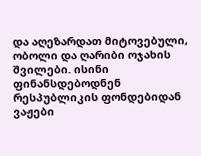და აღეზარდათ მიტოვებული, ობოლი და ღარიბი ოჯახის შვილები. ისინი ფინანსდებოდნენ რესპუბლიკის ფონდებიდან ვაჟები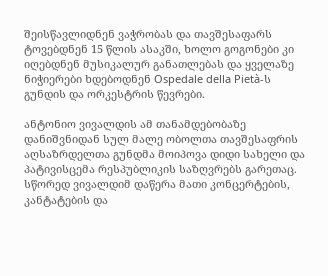შეისწავლიდნენ ვაჭრობას და თავშესაფარს ტოვებდნენ 15 წლის ასაკში, ხოლო გოგონები კი იღებდნენ მუსიკალურ განათლებას და ყველაზე ნიჭიერები ხდებოდნენ Ospedale della Pietà-ს გუნდის და ორკესტრის წევრები.

ანტონიო ვივალდის ამ თანამდებობაზე დანიშვნიდან სულ მალე ობოლთა თავშესაფრის აღსაზრდელთა გუნდმა მოიპოვა დიდი სახელი და პატივისცემა რესპუბლიკის საზღვრებს გარეთაც. სწორედ ვივალდიმ დაწერა მათი კონცერტების, კანტატების და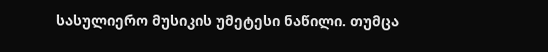სასულიერო მუსიკის უმეტესი ნაწილი. თუმცა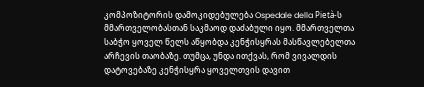კომპოზიტორის დამოკიდებულება Ospedale della Pietà-ს მმართველობასთან საკმაოდ დაძაბული იყო. მმართველთა საბჭო ყოველ წელს აწყობდა კენჭისყრას მასწავლებელთა არჩევის თაობაზე. თუმცა, უნდა ითქვას, რომ ვივალდის დატოვებაზე კენჭისყრა ყოველთვის დავით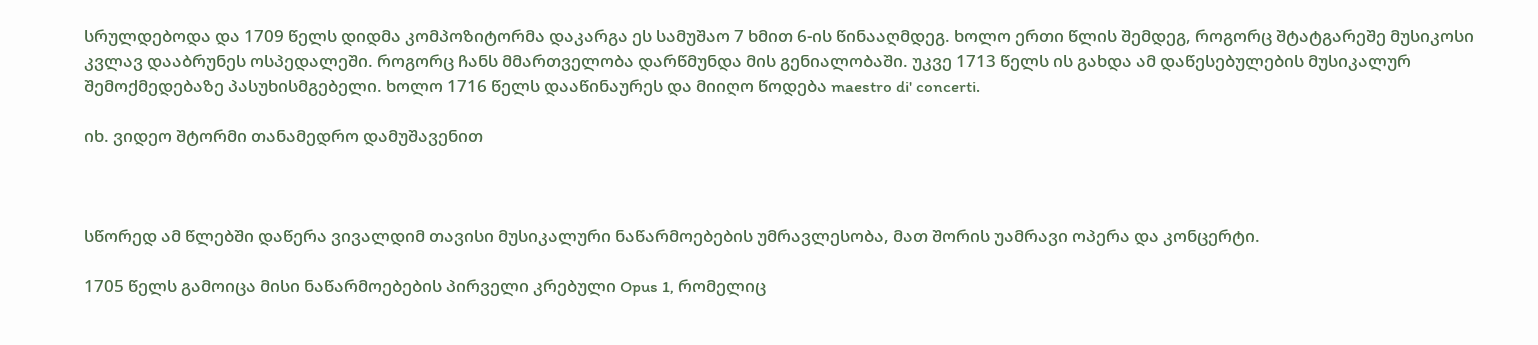სრულდებოდა და 1709 წელს დიდმა კომპოზიტორმა დაკარგა ეს სამუშაო 7 ხმით 6-ის წინააღმდეგ. ხოლო ერთი წლის შემდეგ, როგორც შტატგარეშე მუსიკოსი კვლავ დააბრუნეს ოსპედალეში. როგორც ჩანს მმართველობა დარწმუნდა მის გენიალობაში. უკვე 1713 წელს ის გახდა ამ დაწესებულების მუსიკალურ შემოქმედებაზე პასუხისმგებელი. ხოლო 1716 წელს დააწინაურეს და მიიღო წოდება maestro di' concerti.

იხ. ვიდეო შტორმი თანამედრო დამუშავენით



სწორედ ამ წლებში დაწერა ვივალდიმ თავისი მუსიკალური ნაწარმოებების უმრავლესობა, მათ შორის უამრავი ოპერა და კონცერტი.

1705 წელს გამოიცა მისი ნაწარმოებების პირველი კრებული Opus 1, რომელიც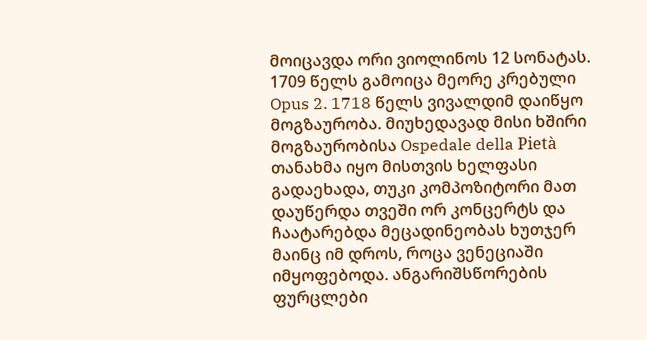მოიცავდა ორი ვიოლინოს 12 სონატას. 1709 წელს გამოიცა მეორე კრებული Opus 2. 1718 წელს ვივალდიმ დაიწყო მოგზაურობა. მიუხედავად მისი ხშირი მოგზაურობისა Ospedale della Pietà თანახმა იყო მისთვის ხელფასი გადაეხადა, თუკი კომპოზიტორი მათ დაუწერდა თვეში ორ კონცერტს და ჩაატარებდა მეცადინეობას ხუთჯერ მაინც იმ დროს, როცა ვენეციაში იმყოფებოდა. ანგარიშსწორების ფურცლები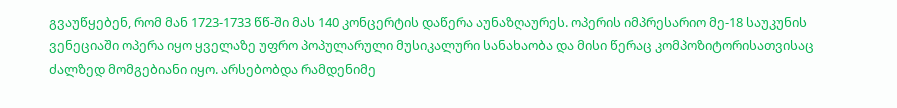გვაუწყებენ, რომ მან 1723-1733 წწ-ში მას 140 კონცერტის დაწერა აუნაზღაურეს. ოპერის იმპრესარიო მე-18 საუკუნის ვენეციაში ოპერა იყო ყველაზე უფრო პოპულარული მუსიკალური სანახაობა და მისი წერაც კომპოზიტორისათვისაც ძალზედ მომგებიანი იყო. არსებობდა რამდენიმე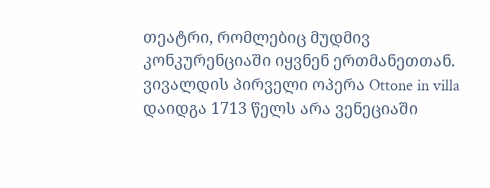თეატრი, რომლებიც მუდმივ კონკურენციაში იყვნენ ერთმანეთთან. ვივალდის პირველი ოპერა Ottone in villa დაიდგა 1713 წელს არა ვენეციაში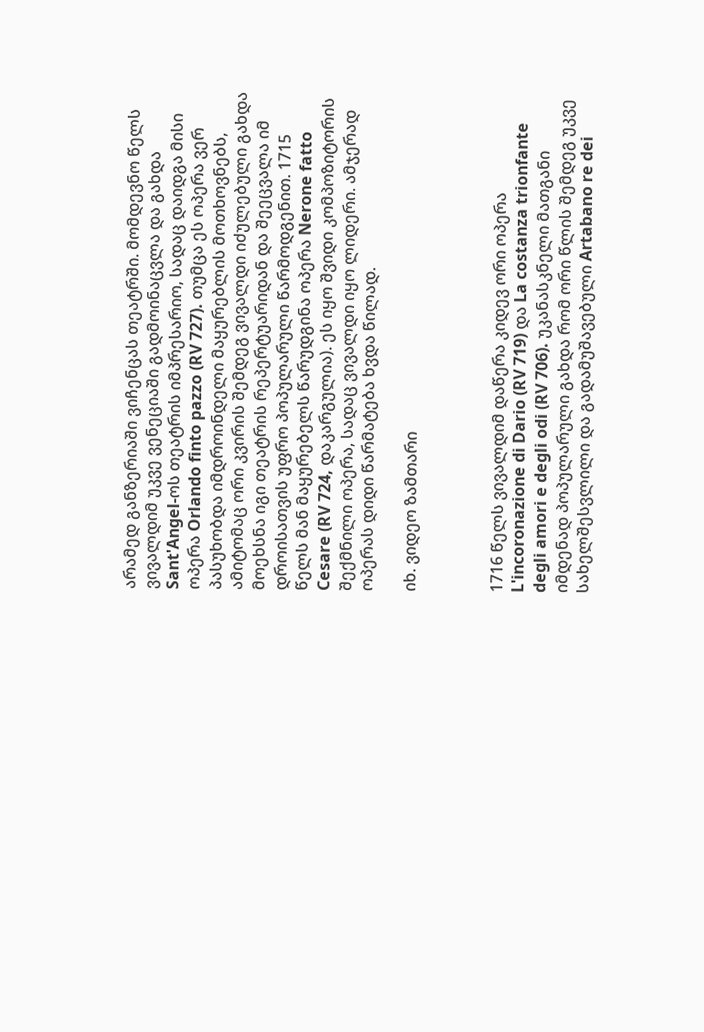არამედ განზერიაში ვიჩენცას თეატრში. მომდევნო წელს ვივალდიმ უკვე ვენეციაში გადმოინაცვლა და გახდა Sant'Angel-ოს თეატრის იმპრესარიო, სადაც დაიდგა მისი ოპერა Orlando finto pazzo (RV 727). თუმცა ეს ოპერა ვერ პასუხობდა იმდროინდელი მაყურებლის მოთხოვნებს, ამიტომაც ორი კვირის შემდეგ ვივალდი იძულებული გახდა მოეხსნა იგი თეატრის რეპერტუარიდან და შეეცვალა იმ დროისათვის უფრო პოპულარული წარმოდგენით. 1715 წელს მან მაყურებელს წარუდგინა ოპერა Nerone fatto Cesare (RV 724, დაკარგულია). ეს იყო შვიდი კომპოზიტორის შექმნილი ოპერა, სადაც ვივალდი იყო ლიდერი. ამჯერად ოპერას დიდი წარმატება ხვდა წილად.

იხ. ვიდეო ზამთარი



1716 წელს ვივალდიმ დაწერა კიდევ ორი ოპერა L'incoronazione di Dario (RV 719) და La costanza trionfante degli amori e degli odi (RV 706). უკანასკნელი მათგანი იმდენად პოპულარული გახდა რომ ორი წლის შემდეგ უკვე სახელშესვლილი და გადამუშავებული Artabano re dei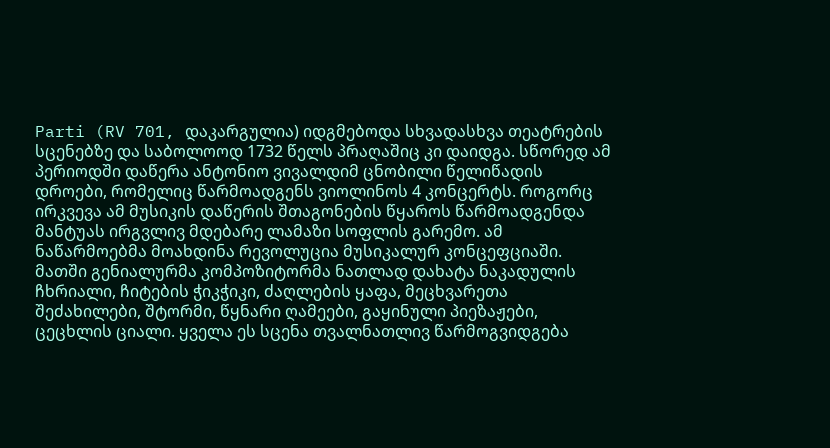Parti (RV 701, დაკარგულია) იდგმებოდა სხვადასხვა თეატრების სცენებზე და საბოლოოდ 1732 წელს პრაღაშიც კი დაიდგა. სწორედ ამ პერიოდში დაწერა ანტონიო ვივალდიმ ცნობილი წელიწადის დროები, რომელიც წარმოადგენს ვიოლინოს 4 კონცერტს. როგორც ირკვევა ამ მუსიკის დაწერის შთაგონების წყაროს წარმოადგენდა მანტუას ირგვლივ მდებარე ლამაზი სოფლის გარემო. ამ ნაწარმოებმა მოახდინა რევოლუცია მუსიკალურ კონცეფციაში. მათში გენიალურმა კომპოზიტორმა ნათლად დახატა ნაკადულის ჩხრიალი, ჩიტების ჭიკჭიკი, ძაღლების ყაფა, მეცხვარეთა შეძახილები, შტორმი, წყნარი ღამეები, გაყინული პიეზაჟები, ცეცხლის ციალი. ყველა ეს სცენა თვალნათლივ წარმოგვიდგება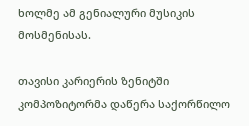ხოლმე ამ გენიალური მუსიკის მოსმენისას.

თავისი კარიერის ზენიტში კომპოზიტორმა დაწერა საქორწილო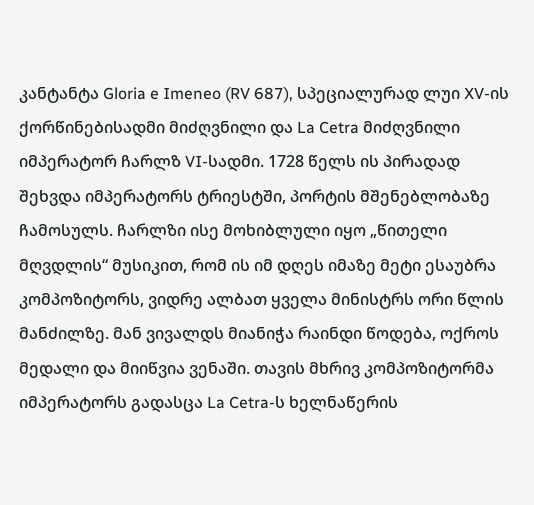კანტანტა Gloria e Imeneo (RV 687), სპეციალურად ლუი XV-ის ქორწინებისადმი მიძღვნილი და La Cetra მიძღვნილი იმპერატორ ჩარლზ VI-სადმი. 1728 წელს ის პირადად შეხვდა იმპერატორს ტრიესტში, პორტის მშენებლობაზე ჩამოსულს. ჩარლზი ისე მოხიბლული იყო „წითელი მღვდლის“ მუსიკით, რომ ის იმ დღეს იმაზე მეტი ესაუბრა კომპოზიტორს, ვიდრე ალბათ ყველა მინისტრს ორი წლის მანძილზე. მან ვივალდს მიანიჭა რაინდი წოდება, ოქროს მედალი და მიიწვია ვენაში. თავის მხრივ კომპოზიტორმა იმპერატორს გადასცა La Cetra-ს ხელნაწერის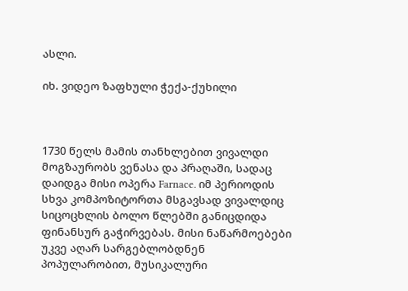ასლი.

იხ. ვიდეო ზაფხული ჭექა-ქუხილი



1730 წელს მამის თანხლებით ვივალდი მოგზაურობს ვენასა და პრაღაში, სადაც დაიდგა მისი ოპერა Farnace. იმ პერიოდის სხვა კომპოზიტორთა მსგავსად ვივალდიც სიცოცხლის ბოლო წლებში განიცდიდა ფინანსურ გაჭირვებას. მისი ნაწარმოებები უკვე აღარ სარგებლობდნენ პოპულარობით, მუსიკალური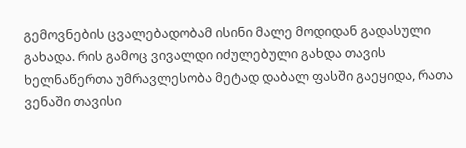გემოვნების ცვალებადობამ ისინი მალე მოდიდან გადასული გახადა. რის გამოც ვივალდი იძულებული გახდა თავის ხელნაწერთა უმრავლესობა მეტად დაბალ ფასში გაეყიდა, რათა ვენაში თავისი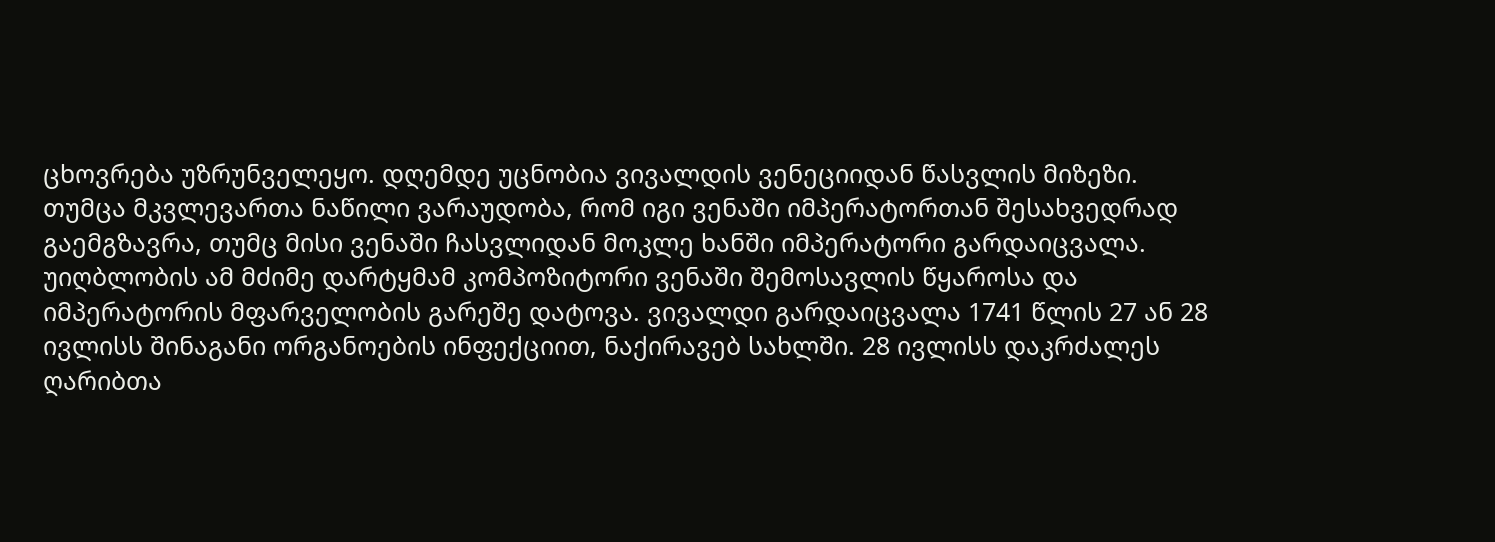ცხოვრება უზრუნველეყო. დღემდე უცნობია ვივალდის ვენეციიდან წასვლის მიზეზი. თუმცა მკვლევართა ნაწილი ვარაუდობა, რომ იგი ვენაში იმპერატორთან შესახვედრად გაემგზავრა, თუმც მისი ვენაში ჩასვლიდან მოკლე ხანში იმპერატორი გარდაიცვალა. უიღბლობის ამ მძიმე დარტყმამ კომპოზიტორი ვენაში შემოსავლის წყაროსა და იმპერატორის მფარველობის გარეშე დატოვა. ვივალდი გარდაიცვალა 1741 წლის 27 ან 28 ივლისს შინაგანი ორგანოების ინფექციით, ნაქირავებ სახლში. 28 ივლისს დაკრძალეს ღარიბთა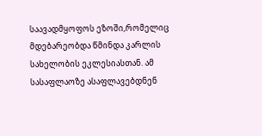საავადმყოფოს ეზოში,რომელიც მდებარეობდა წმინდა კარლის სახელობის ეკლესიასთან. ამ სასაფლაოზე ასაფლავებდნენ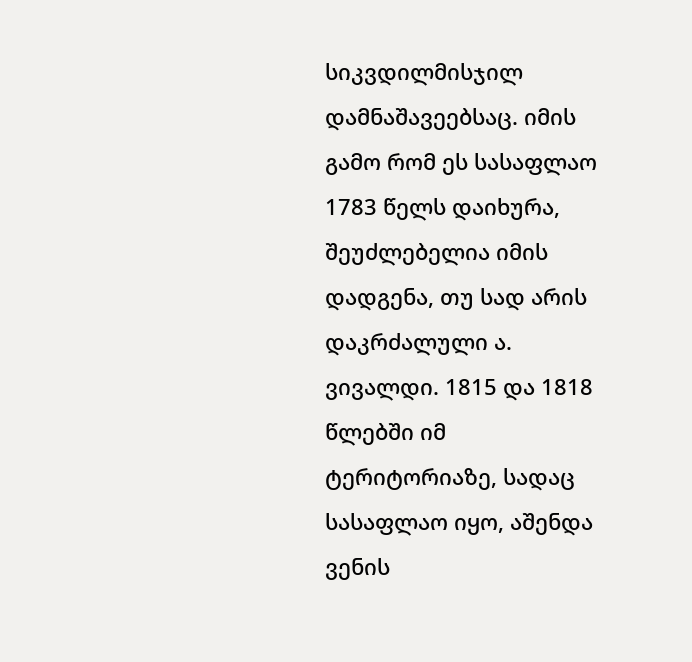სიკვდილმისჯილ დამნაშავეებსაც. იმის გამო რომ ეს სასაფლაო 1783 წელს დაიხურა, შეუძლებელია იმის დადგენა, თუ სად არის დაკრძალული ა. ვივალდი. 1815 და 1818 წლებში იმ ტერიტორიაზე, სადაც სასაფლაო იყო, აშენდა ვენის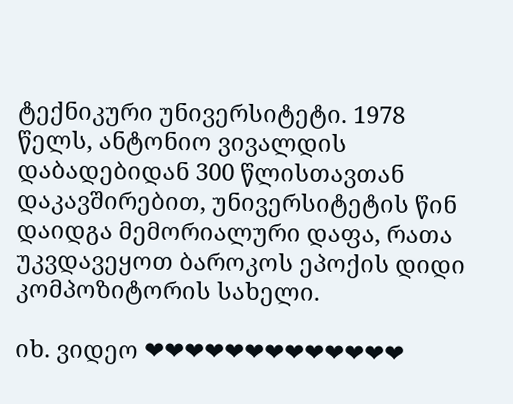ტექნიკური უნივერსიტეტი. 1978 წელს, ანტონიო ვივალდის დაბადებიდან 300 წლისთავთან დაკავშირებით, უნივერსიტეტის წინ დაიდგა მემორიალური დაფა, რათა უკვდავეყოთ ბაროკოს ეპოქის დიდი კომპოზიტორის სახელი.

იხ. ვიდეო ❤❤❤❤❤❤❤❤❤❤❤❤❤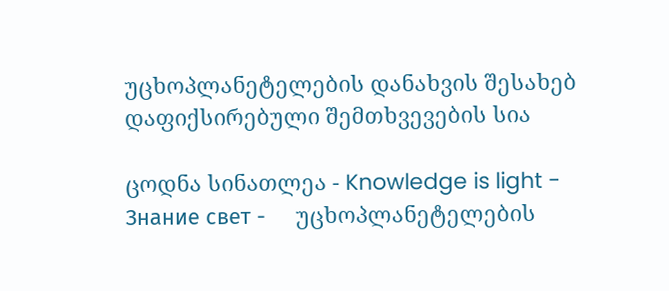უცხოპლანეტელების დანახვის შესახებ დაფიქსირებული შემთხვევების სია

ცოდნა სინათლეა - Knowledge is light - Знание свет -     უცხოპლანეტელების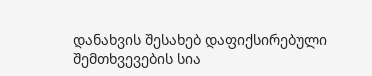დანახვის შესახებ დაფიქსირებული შემთხვევების სია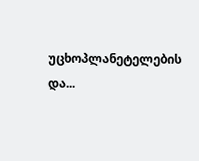უცხოპლანეტელების და...